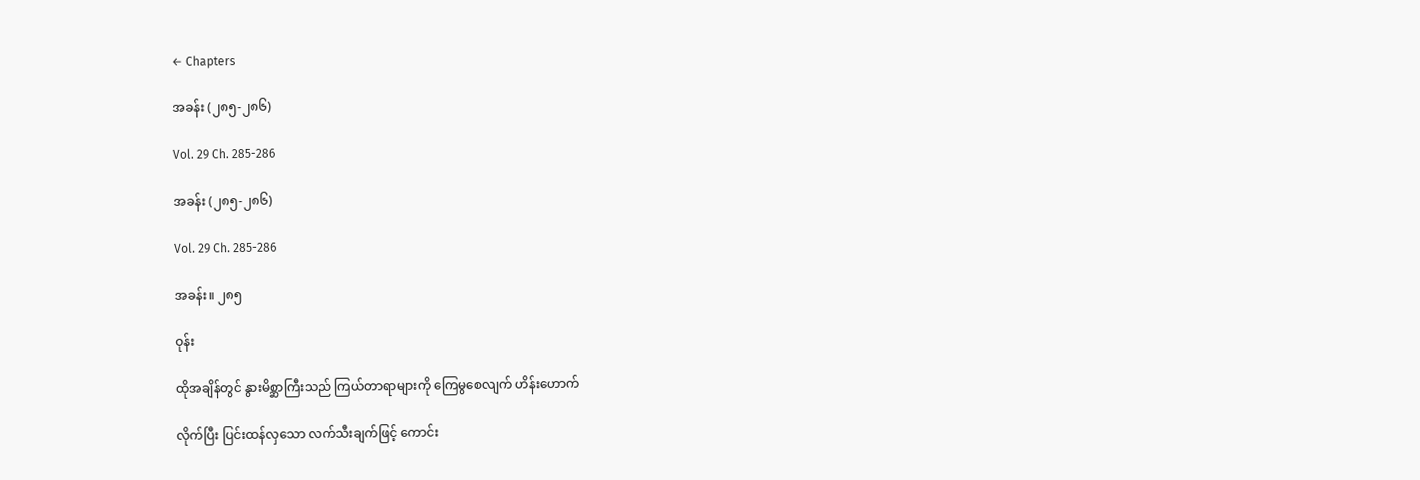← Chapters

အခန်း (၂၈၅-၂၈၆)

Vol. 29 Ch. 285-286

အခန်း (၂၈၅-၂၈၆)

Vol. 29 Ch. 285-286

အခန်း။ ၂၈၅

ဝုန်း

ထိုအချိန်တွင် နွားမိစ္ဆာကြီးသည် ကြယ်တာရာများကို ကြေမွစေလျက် ဟိန်းဟောက်

လိုက်ပြီး ပြင်းထန်လှသော လက်သီးချက်ဖြင့် ကောင်း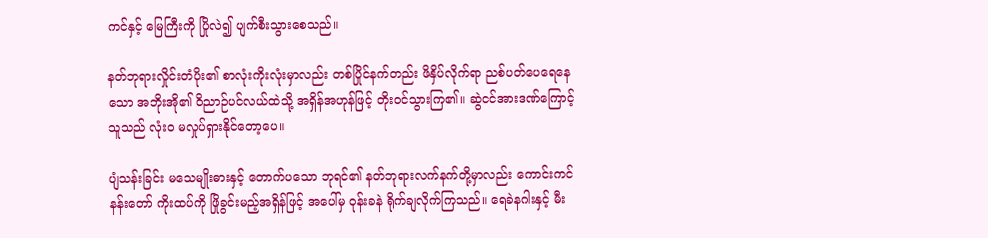ကင်နှင့် မြေကြီးကို ပြိုလဲ၍ ပျက်စီးသွားစေသည်။

နတ်ဘုရားလှိုင်းတံပိုး၏ စာလုံးကိုးလုံးမှာလည်း တစ်ပြိုင်နက်တည်း ဖိနှိပ်လိုက်ရာ ညစ်ပတ်ပေရေနေသော အဘိုးအို၏ ဝိညာဉ်ပင်လယ်ထဲသို့ အရှိန်အဟုန်ဖြင့် တိုးဝင်သွားကြ၏။ ဆွဲငင်အားဒဏ်ကြောင့် သူသည် လုံးဝ မလှုပ်ရှားနိုင်တော့ပေ။

ပျံသန်းခြင်း မသေမျိုးဓားနှင့် တောက်ပသော ဘုရင်၏ နတ်ဘုရားလက်နက်တို့မှာလည်း ကောင်းကင်နန်းတော် ကိုးထပ်ကို ဖြိုခွင်းမည့်အရှိန်ဖြင့် အပေါ်မှ ဝုန်းခနဲ ရိုက်ချလိုက်ကြသည်။ ရေခဲနဂါးနှင့် မီး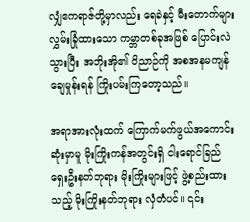လျှံဧကရာဇ်တို့မှာလည်း ရေခဲနှင့် မီးတောက်များ လွှမ်းခြုံထားသော ကမ္ဘာတစ်ခုအဖြစ် ပြောင်းလဲသွားပြီး အဘိုးအို၏ ဝိညာဉ်ကို အစအနမကျန် ချေမှုန်းရန် ကြိုးပမ်းကြတော့သည်။

အရာအားလုံးထက် ကြောက်မက်ဖွယ်အကောင်းဆုံးမှာမူ မိုးကြိုးကန်အတွင်းရှိ ငါးရောင်ခြည် ရှေးဦးနတ်ဘုရား မိုးကြိုးများဖြင့် ဖွဲ့စည်းထားသည့် မိုးကြိုးနတ်ဘုရား လှံတံပင်။ ၎င်း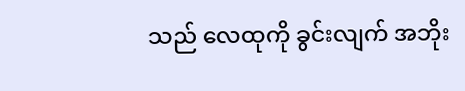သည် လေထုကို ခွင်းလျက် အဘိုး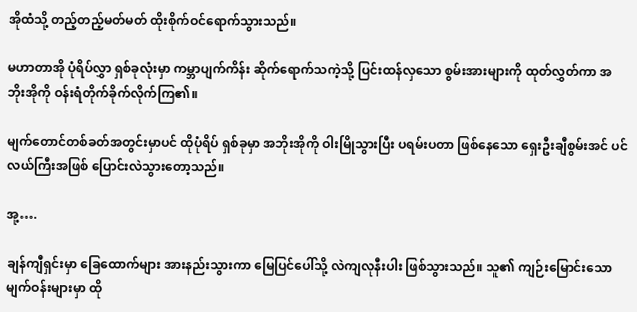အိုထံသို့ တည့်တည့်မတ်မတ် ထိုးစိုက်ဝင်ရောက်သွားသည်။

မဟာတာအို ပုံရိပ်လွှာ ရှစ်ခုလုံးမှာ ကမ္ဘာပျက်ကိန်း ဆိုက်ရောက်သကဲ့သို့ ပြင်းထန်လှသော စွမ်းအားများကို ထုတ်လွှတ်ကာ အဘိုးအိုကို ဝန်းရံတိုက်ခိုက်လိုက်ကြ၏။

မျက်တောင်တစ်ခတ်အတွင်းမှာပင် ထိုပုံရိပ် ရှစ်ခုမှာ အဘိုးအိုကို ဝါးမြိုသွားပြီး ပရမ်းပတာ ဖြစ်နေသော ရှေးဦးချီစွမ်းအင် ပင်လယ်ကြီးအဖြစ် ပြောင်းလဲသွားတော့သည်။

အု့….

ချန်ကျီရှင်းမှာ ခြေထောက်များ အားနည်းသွားကာ မြေပြင်ပေါ်သို့ လဲကျလုနီးပါး ဖြစ်သွားသည်။ သူ၏ ကျဉ်းမြောင်းသော မျက်ဝန်းများမှာ ထို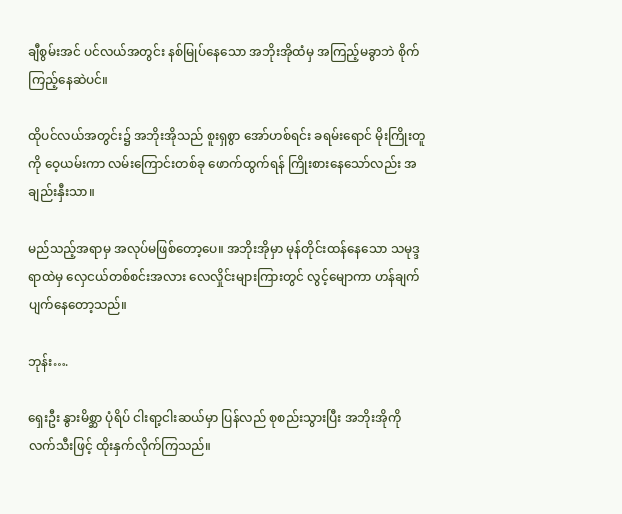ချီစွမ်းအင် ပင်လယ်အတွင်း နစ်မြုပ်နေသော အဘိုးအိုထံမှ အကြည့်မခွာဘဲ စိုက်ကြည့်နေဆဲပင်။

ထိုပင်လယ်အတွင်း၌ အဘိုးအိုသည် စူးရှစွာ အော်ဟစ်ရင်း ခရမ်းရောင် မိုးကြိုးတူကို ဝေ့ယမ်းကာ လမ်းကြောင်းတစ်ခု ဖောက်ထွက်ရန် ကြိုးစားနေသော်လည်း အချည်းနှီးသာ။

မည်သည့်အရာမှ အလုပ်မဖြစ်တော့ပေ။ အဘိုးအိုမှာ မုန်တိုင်းထန်နေသော သမုဒ္ဒရာထဲမှ လှေငယ်တစ်စင်းအလား လေလှိုင်းများကြားတွင် လွင့်မျောကာ ဟန်ချက်ပျက်နေတော့သည်။

ဘုန်း….

ရှေးဦး နွားမိစ္ဆာ ပုံရိပ် ငါးရာ့ငါးဆယ်မှာ ပြန်လည် စုစည်းသွားပြီး အဘိုးအိုကို လက်သီးဖြင့် ထိုးနှက်လိုက်ကြသည်။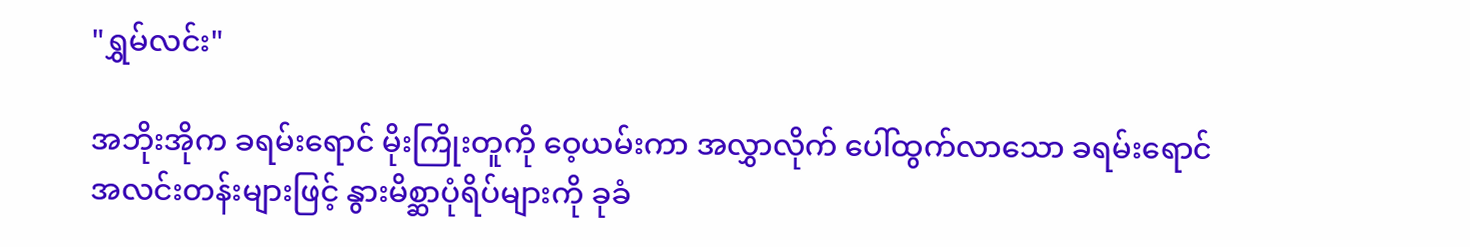"ရွှမ်လင်း"

အဘိုးအိုက ခရမ်းရောင် မိုးကြိုးတူကို ဝေ့ယမ်းကာ အလွှာလိုက် ပေါ်ထွက်လာသော ခရမ်းရောင် အလင်းတန်းများဖြင့် နွားမိစ္ဆာပုံရိပ်များကို ခုခံ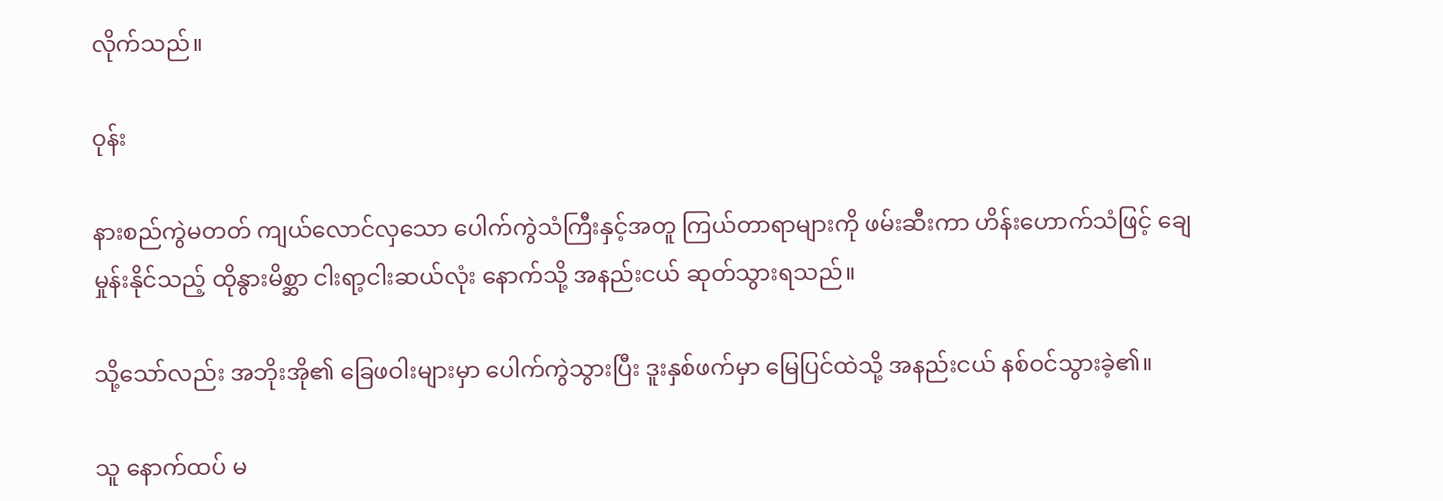လိုက်သည်။

ဝုန်း

နားစည်ကွဲမတတ် ကျယ်လောင်လှသော ပေါက်ကွဲသံကြီးနှင့်အတူ ကြယ်တာရာများကို ဖမ်းဆီးကာ ဟိန်းဟောက်သံဖြင့် ချေမှုန်းနိုင်သည့် ထိုနွားမိစ္ဆာ ငါးရာ့ငါးဆယ်လုံး နောက်သို့ အနည်းငယ် ဆုတ်သွားရသည်။

သို့သော်လည်း အဘိုးအို၏ ခြေဖဝါးများမှာ ပေါက်ကွဲသွားပြီး ဒူးနှစ်ဖက်မှာ မြေပြင်ထဲသို့ အနည်းငယ် နစ်ဝင်သွားခဲ့၏။

သူ နောက်ထပ် မ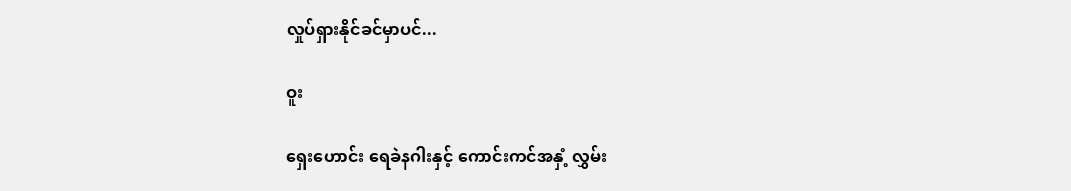လှုပ်ရှားနိုင်ခင်မှာပင်...

ဝူး

ရှေးဟောင်း ရေခဲနဂါးနှင့် ကောင်းကင်အနှံ့ လွှမ်း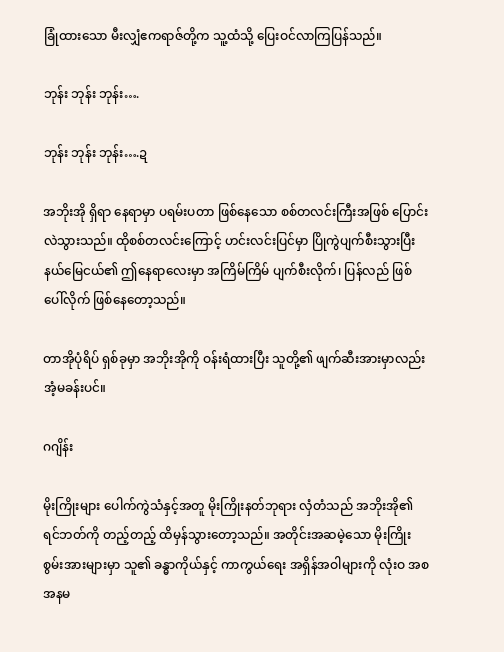ခြုံထားသော မီးလျှံဧကရာဇ်တို့က သူ့ထံသို့ ပြေးဝင်လာကြပြန်သည်။

ဘုန်း ဘုန်း ဘုန်း….

ဘုန်း ဘုန်း ဘုန်း….ဍ

အဘိုးအို ရှိရာ နေရာမှာ ပရမ်းပတာ ဖြစ်နေသော စစ်တလင်းကြီးအဖြစ် ပြောင်းလဲသွားသည်။ ထိုစစ်တလင်းကြောင့် ဟင်းလင်းပြင်မှာ ပြိုကွဲပျက်စီးသွားပြီး နယ်မြေငယ်၏ ဤနေရာလေးမှာ အကြိမ်ကြိမ် ပျက်စီးလိုက်၊ ပြန်လည် ဖြစ်ပေါ်လိုက် ဖြစ်နေတော့သည်။

တာအိုပုံရိပ် ရှစ်ခုမှာ အဘိုးအိုကို ဝန်းရံထားပြီး သူတို့၏ ဖျက်ဆီးအားမှာလည်း အံ့မခန်းပင်။

ဂဂျိန်း

မိုးကြိုးများ ပေါက်ကွဲသံနှင့်အတူ မိုးကြိုးနတ်ဘုရား လှံတံသည် အဘိုးအို၏ ရင်ဘတ်ကို တည့်တည့် ထိမှန်သွားတော့သည်။ အတိုင်းအဆမဲ့သော မိုးကြိုးစွမ်းအားများမှာ သူ၏ ခန္ဓာကိုယ်နှင့် ကာကွယ်ရေး အရှိန်အဝါများကို လုံးဝ အစအနမ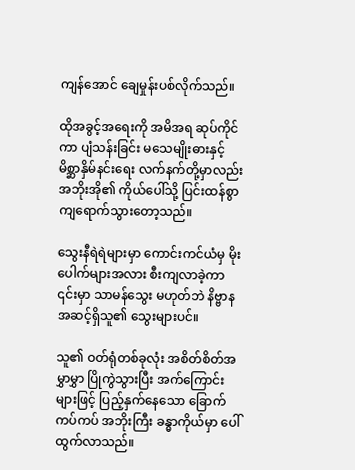ကျန်အောင် ချေမှုန်းပစ်လိုက်သည်။

ထိုအခွင့်အရေးကို အမိအရ ဆုပ်ကိုင်ကာ ပျံသန်းခြင်း မသေမျိုးဓားနှင့် မိစ္ဆာနှိမ်နင်းရေး လက်နက်တို့မှာလည်း အဘိုးအို၏ ကိုယ်ပေါ်သို့ ပြင်းထန်စွာ ကျရောက်သွားတော့သည်။

သွေးနီရဲရဲများမှာ ကောင်းကင်ယံမှ မိုးပေါက်များအလား စီးကျလာခဲ့ကာ ၎င်းမှာ သာမန်သွေး မဟုတ်ဘဲ နိဗ္ဗာနအဆင့်ရှိသူ၏ သွေးများပင်။

သူ၏ ဝတ်ရုံတစ်ခုလုံး အစိတ်စိတ်အမွှာမွှာ ပြိုကွဲသွားပြီး အက်ကြောင်းများဖြင့် ပြည့်နှက်နေသော ခြောက်ကပ်ကပ် အဘိုးကြီး ခန္ဓာကိုယ်မှာ ပေါ်ထွက်လာသည်။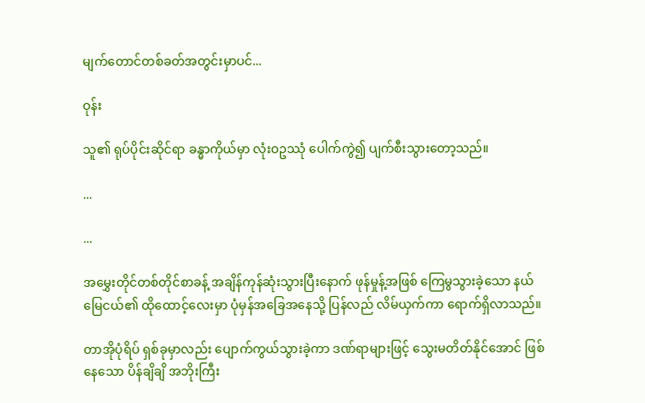မျက်တောင်တစ်ခတ်အတွင်းမှာပင်...

ဝုန်း

သူ၏ ရုပ်ပိုင်းဆိုင်ရာ ခန္ဓာကိုယ်မှာ လုံးဝဥဿုံ ပေါက်ကွဲ၍ ပျက်စီးသွားတော့သည်။

...

...

အမွှေးတိုင်တစ်တိုင်စာခန့် အချိန်ကုန်ဆုံးသွားပြီးနောက် ဖုန်မှုန့်အဖြစ် ကြေမွသွားခဲ့သော နယ်မြေငယ်၏ ထိုထောင့်လေးမှာ ပုံမှန်အခြေအနေသို့ ပြန်လည် လိမ်ယှက်ကာ ရောက်ရှိလာသည်။

တာအိုပုံရိပ် ရှစ်ခုမှာလည်း ပျောက်ကွယ်သွားခဲ့ကာ ဒဏ်ရာများဖြင့် သွေးမတိတ်နိုင်အောင် ဖြစ်နေသော ပိန်ချိချိ အဘိုးကြီး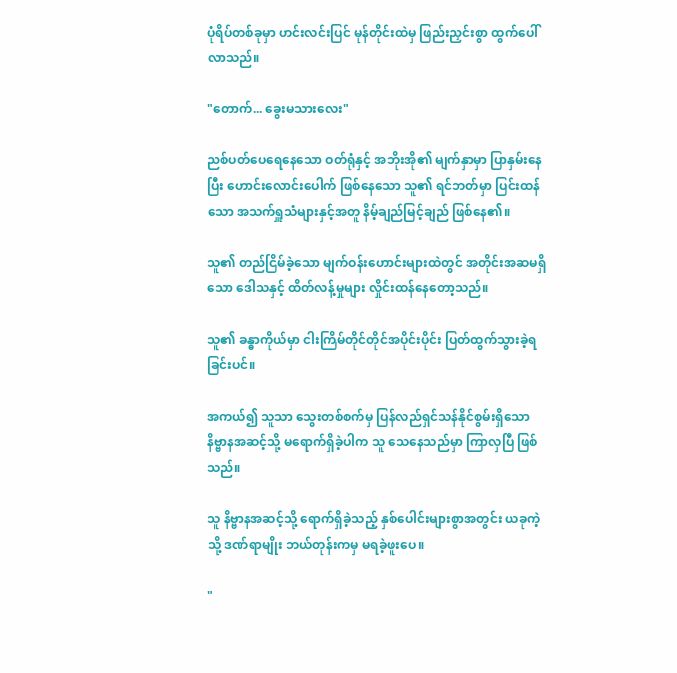ပုံရိပ်တစ်ခုမှာ ဟင်းလင်းပြင် မုန်တိုင်းထဲမှ ဖြည်းညှင်းစွာ ထွက်ပေါ်လာသည်။

"တောက်... ခွေးမသားလေး"

ညစ်ပတ်ပေရေနေသော ဝတ်ရုံနှင့် အဘိုးအို၏ မျက်နှာမှာ ပြာနှမ်းနေပြီး ဟောင်းလောင်းပေါက် ဖြစ်နေသော သူ၏ ရင်ဘတ်မှာ ပြင်းထန်သော အသက်ရှူသံများနှင့်အတူ နိမ့်ချည်မြင့်ချည် ဖြစ်နေ၏။

သူ၏ တည်ငြိမ်ခဲ့သော မျက်ဝန်းဟောင်းများထဲတွင် အတိုင်းအဆမရှိသော ဒေါသနှင့် ထိတ်လန့်မှုများ လှိုင်းထန်နေတော့သည်။

သူ၏ ခန္ဓာကိုယ်မှာ ငါးကြိမ်တိုင်တိုင်အပိုင်းပိုင်း ပြတ်ထွက်သွားခဲ့ရခြင်းပင်။

အကယ်၍ သူသာ သွေးတစ်စက်မှ ပြန်လည်ရှင်သန်နိုင်စွမ်းရှိသော နိဗ္ဗာနအဆင့်သို့ မရောက်ရှိခဲ့ပါက သူ သေနေသည်မှာ ကြာလှပြီ ဖြစ်သည်။

သူ နိဗ္ဗာနအဆင့်သို့ ရောက်ရှိခဲ့သည့် နှစ်ပေါင်းများစွာအတွင်း ယခုကဲ့သို့ ဒဏ်ရာမျိုး ဘယ်တုန်းကမှ မရခဲ့ဖူးပေ။

"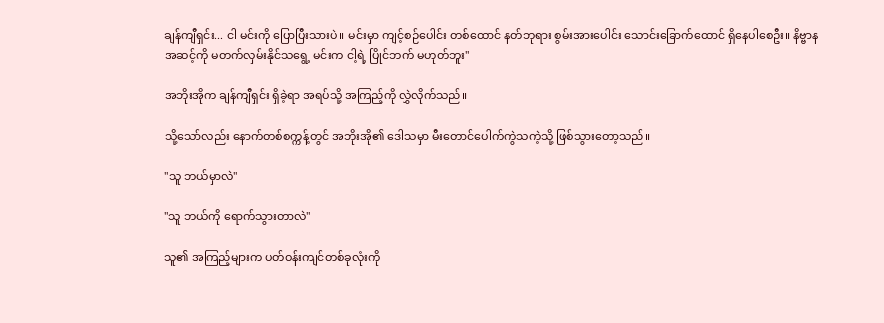ချန်ကျီရှင်း... ငါ မင်းကို ပြောပြီးသားပဲ။ မင်းမှာ ကျင့်စဉ်ပေါင်း တစ်ထောင် နတ်ဘုရား စွမ်းအားပေါင်း သောင်းခြောက်ထောင် ရှိနေပါစေဦး။ နိဗ္ဗာနအဆင့်ကို မတက်လှမ်းနိုင်သရွေ့ မင်းက ငါ့ရဲ့ ပြိုင်ဘက် မဟုတ်ဘူး"

အဘိုးအိုက ချန်ကျီရှင်း ရှိခဲ့ရာ အရပ်သို့ အကြည့်ကို လွှဲလိုက်သည်။

သို့သော်လည်း နောက်တစ်စက္ကန့်တွင် အဘိုးအို၏ ဒေါသမှာ မီးတောင်ပေါက်ကွဲသကဲ့သို့ ဖြစ်သွားတော့သည်။

"သူ ဘယ်မှာလဲ"

"သူ ဘယ်ကို ရောက်သွားတာလဲ"

သူ၏ အကြည့်များက ပတ်ဝန်းကျင်တစ်ခုလုံးကို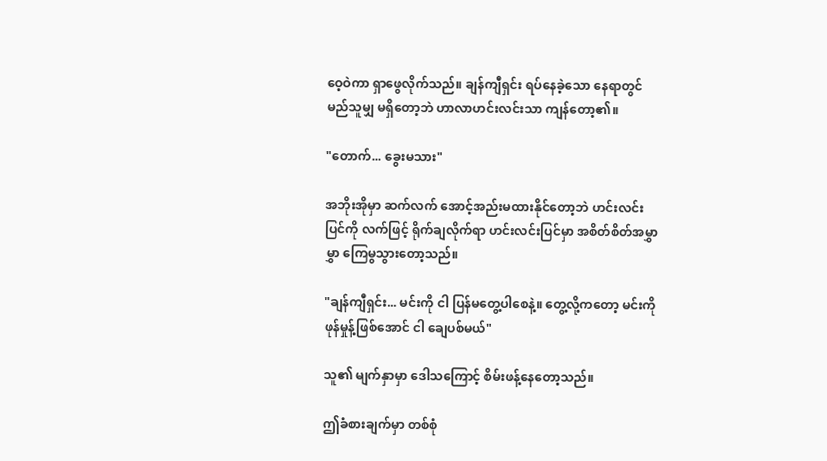ဝေ့ဝဲကာ ရှာဖွေလိုက်သည်။ ချန်ကျီရှင်း ရပ်နေခဲ့သော နေရာတွင် မည်သူမျှ မရှိတော့ဘဲ ဟာလာဟင်းလင်းသာ ကျန်တော့၏။

"တောက်... ခွေးမသား"

အဘိုးအိုမှာ ဆက်လက် အောင့်အည်းမထားနိုင်တော့ဘဲ ဟင်းလင်းပြင်ကို လက်ဖြင့် ရိုက်ချလိုက်ရာ ဟင်းလင်းပြင်မှာ အစိတ်စိတ်အမွှာမွှာ ကြေမွသွားတော့သည်။

"ချန်ကျီရှင်း... မင်းကို ငါ ပြန်မတွေ့ပါစေနဲ့။ တွေ့လို့ကတော့ မင်းကို ဖုန်မှုန့်ဖြစ်အောင် ငါ ချေပစ်မယ်"

သူ၏ မျက်နှာမှာ ဒေါသကြောင့် စိမ်းဖန့်နေတော့သည်။

ဤခံစားချက်မှာ တစ်စုံ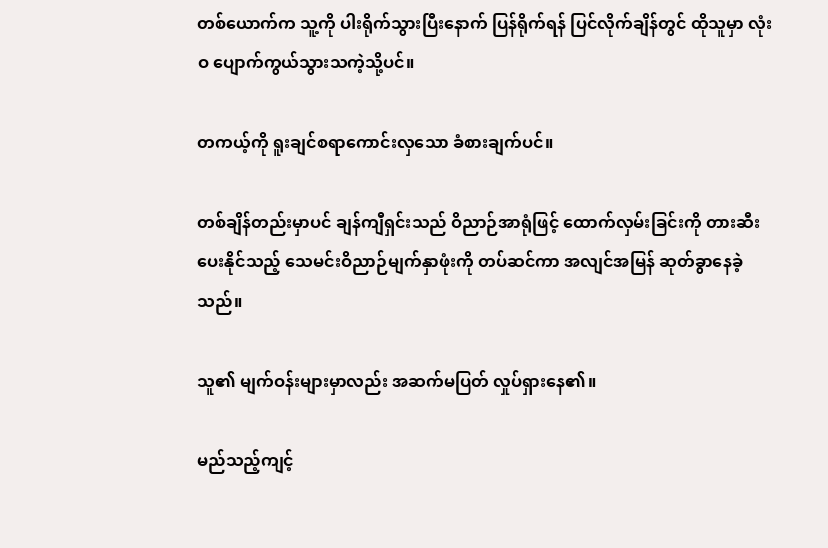တစ်ယောက်က သူ့ကို ပါးရိုက်သွားပြီးနောက် ပြန်ရိုက်ရန် ပြင်လိုက်ချိန်တွင် ထိုသူမှာ လုံးဝ ပျောက်ကွယ်သွားသကဲ့သို့ပင်။

တကယ့်ကို ရူးချင်စရာကောင်းလှသော ခံစားချက်ပင်။

တစ်ချိန်တည်းမှာပင် ချန်ကျီရှင်းသည် ဝိညာဉ်အာရုံဖြင့် ထောက်လှမ်းခြင်းကို တားဆီးပေးနိုင်သည့် သေမင်းဝိညာဉ်မျက်နှာဖုံးကို တပ်ဆင်ကာ အလျင်အမြန် ဆုတ်ခွာနေခဲ့သည်။

သူ၏ မျက်ဝန်းများမှာလည်း အဆက်မပြတ် လှုပ်ရှားနေ၏။

မည်သည့်ကျင့်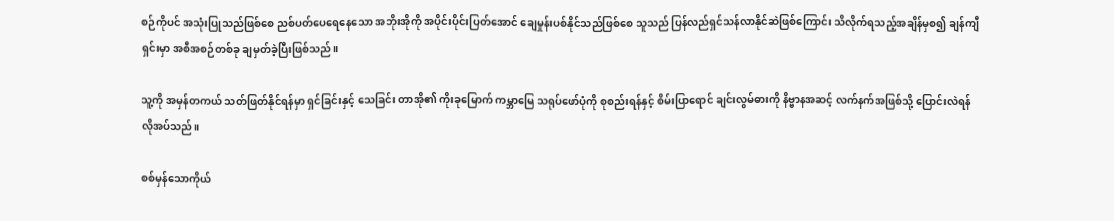စဉ်ကိုပင် အသုံးပြုသည်ဖြစ်စေ ညစ်ပတ်ပေရေနေသော အဘိုးအိုကို အပိုင်းပိုင်းပြတ်အောင် ချေမှုန်းပစ်နိုင်သည်ဖြစ်စေ သူသည် ပြန်လည်ရှင်သန်လာနိုင်ဆဲဖြစ်ကြောင်း သိလိုက်ရသည့်အချိန်မှစ၍ ချန်ကျီရှင်းမှာ အစီအစဉ်တစ်ခု ချမှတ်ခဲ့ပြီးဖြစ်သည်။

သူ့ကို အမှန်တကယ် သတ်ဖြတ်နိုင်ရန်မှာ ရှင်ခြင်းနှင့် သေခြင်း တာအို၏ ကိုးခုမြောက် ကမ္ဘာမြေ သရုပ်ဖော်ပုံကို စုစည်းရန်နှင့် စိမ်းပြာရောင် ချင်းလွမ်ဓားကို နိဗ္ဗာနအဆင့် လက်နက်အဖြစ်သို့ ပြောင်းလဲရန် လိုအပ်သည်။

စစ်မှန်သောကိုယ်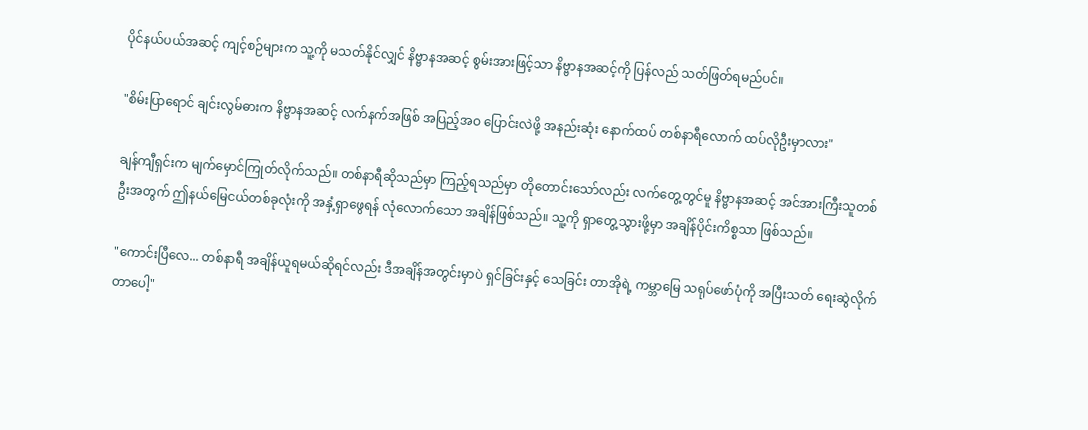ပိုင်နယ်ပယ်အဆင့် ကျင့်စဉ်များက သူ့ကို မသတ်နိုင်လျှင် နိဗ္ဗာနအဆင့် စွမ်းအားဖြင့်သာ နိဗ္ဗာနအဆင့်ကို ပြန်လည် သတ်ဖြတ်ရမည်ပင်။

"စိမ်းပြာရောင် ချင်းလွမ်ဓားက နိဗ္ဗာနအဆင့် လက်နက်အဖြစ် အပြည့်အဝ ပြောင်းလဲဖို့ အနည်းဆုံး နောက်ထပ် တစ်နာရီလောက် ထပ်လိုဦးမှာလား"

ချန်ကျီရှင်းက မျက်မှောင်ကြုတ်လိုက်သည်။ တစ်နာရီဆိုသည်မှာ ကြည့်ရသည်မှာ တိုတောင်းသော်လည်း လက်တွေ့တွင်မူ နိဗ္ဗာနအဆင့် အင်အားကြီးသူတစ်ဦးအတွက် ဤနယ်မြေငယ်တစ်ခုလုံးကို အနှံ့ရှာဖွေရန် လုံလောက်သော အချိန်ဖြစ်သည်။ သူ့ကို ရှာတွေ့သွားဖို့မှာ အချိန်ပိုင်းကိစ္စသာ ဖြစ်သည်။

"ကောင်းပြီလေ... တစ်နာရီ အချိန်ယူရမယ်ဆိုရင်လည်း ဒီအချိန်အတွင်းမှာပဲ ရှင်ခြင်းနှင့် သေခြင်း တာအိုရဲ့ ကမ္ဘာမြေ သရုပ်ဖော်ပုံကို အပြီးသတ် ရေးဆွဲလိုက်တာပေါ့"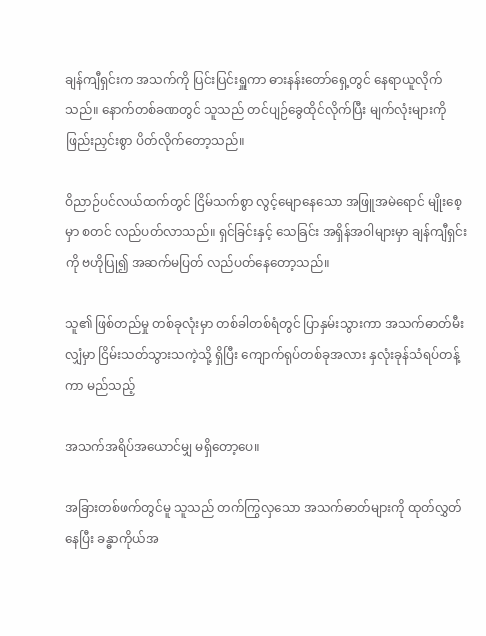ချန်ကျီရှင်းက အသက်ကို ပြင်းပြင်းရှူကာ ဓားနန်းတော်ရှေ့တွင် နေရာယူလိုက်သည်။ နောက်တစ်ခဏတွင် သူသည် တင်ပျဉ်ခွေထိုင်လိုက်ပြီး မျက်လုံးများကို ဖြည်းညှင်းစွာ ပိတ်လိုက်တော့သည်။

ဝိညာဉ်ပင်လယ်ထက်တွင် ငြိမ်သက်စွာ လွင့်မျောနေသော အဖြူအမဲရောင် မျိုးစေ့မှာ စတင် လည်ပတ်လာသည်။ ရှင်ခြင်းနှင့် သေခြင်း အရှိန်အဝါများမှာ ချန်ကျီရှင်းကို ဗဟိုပြု၍ အဆက်မပြတ် လည်ပတ်နေတော့သည်။

သူ၏ ဖြစ်တည်မှု တစ်ခုလုံးမှာ တစ်ခါတစ်ရံတွင် ပြာနှမ်းသွားကာ အသက်ဓာတ်မီးလျှံမှာ ငြိမ်းသတ်သွားသကဲ့သို့ ရှိပြီး ကျောက်ရုပ်တစ်ခုအလား နှလုံးခုန်သံရပ်တန့်ကာ မည်သည့်

အသက်အရိပ်အယောင်မျှ မရှိတော့ပေ။

အခြားတစ်ဖက်တွင်မူ သူသည် တက်ကြွလှသော အသက်ဓာတ်များကို ထုတ်လွှတ်နေပြီး ခန္ဓာကိုယ်အ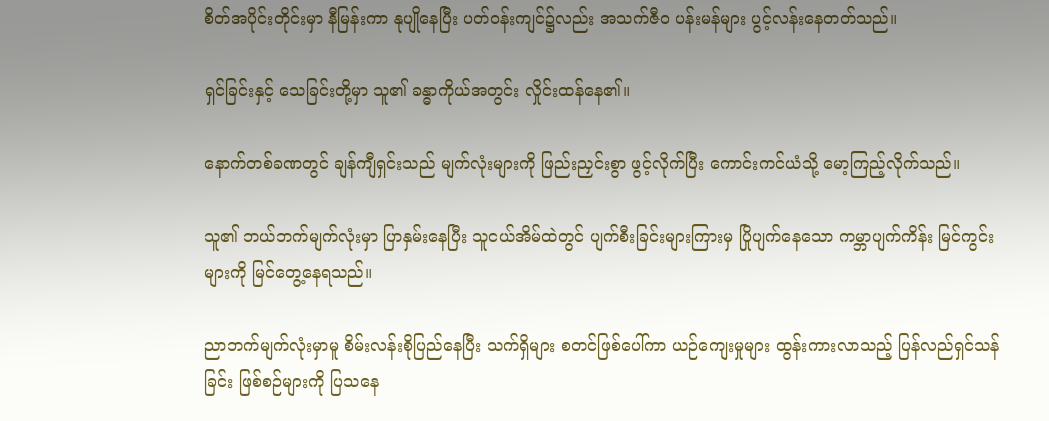စိတ်အပိုင်းတိုင်းမှာ နီမြန်းကာ နုပျိုနေပြီး ပတ်ဝန်းကျင်၌လည်း အသက်ဇီဝ ပန်းမန်များ ပွင့်လန်းနေတတ်သည်။

ရှင်ခြင်းနှင့် သေခြင်းတို့မှာ သူ၏ ခန္ဓာကိုယ်အတွင်း လှိုင်းထန်နေ၏။

နောက်တစ်ခဏတွင် ချန်ကျီရှင်းသည် မျက်လုံးများကို ဖြည်းညှင်းစွာ ဖွင့်လိုက်ပြီး ကောင်းကင်ယံသို့ မော့ကြည့်လိုက်သည်။

သူ၏ ဘယ်ဘက်မျက်လုံးမှာ ပြာနှမ်းနေပြီး သူငယ်အိမ်ထဲတွင် ပျက်စီးခြင်းများကြားမှ ပြိုပျက်နေသော ကမ္ဘာပျက်ကိန်း မြင်ကွင်းများကို မြင်တွေ့နေရသည်။

ညာဘက်မျက်လုံးမှာမူ စိမ်းလန်းစိုပြည်နေပြီး သက်ရှိများ စတင်ဖြစ်ပေါ်ကာ ယဉ်ကျေးမှုများ ထွန်းကားလာသည့် ပြန်လည်ရှင်သန်ခြင်း ဖြစ်စဉ်များကို ပြသနေ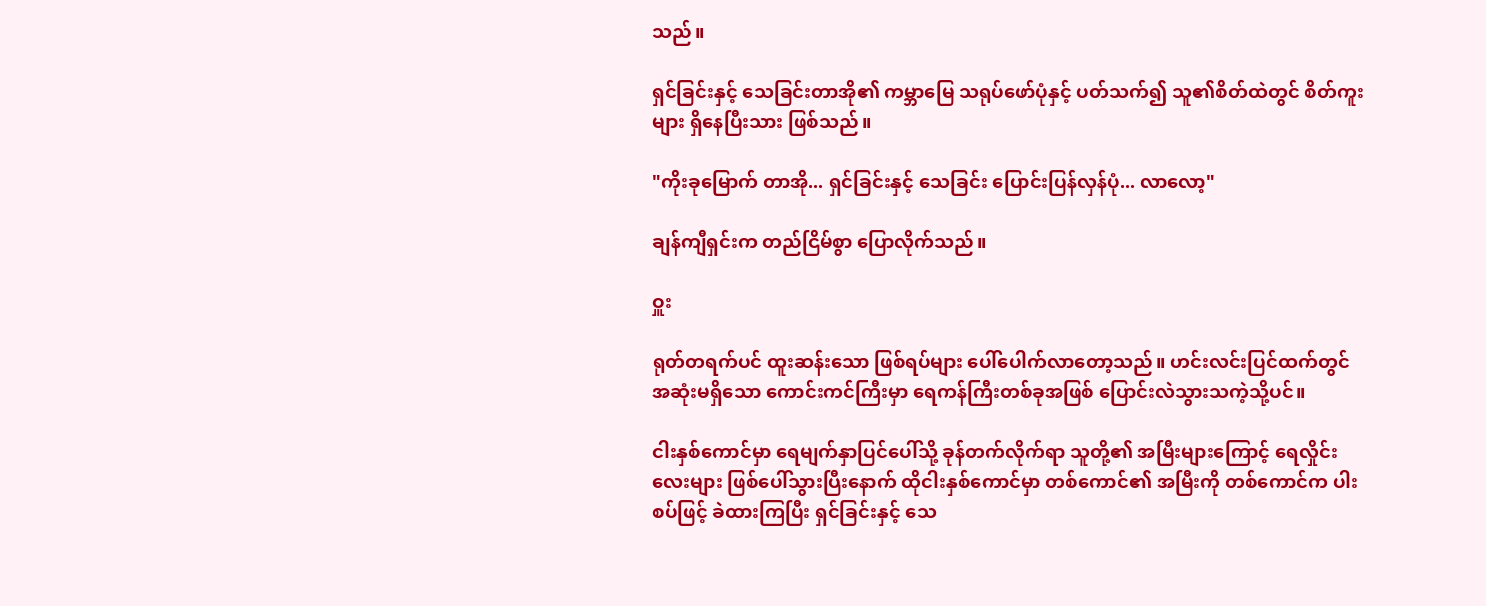သည်။

ရှင်ခြင်းနှင့် သေခြင်းတာအို၏ ကမ္ဘာမြေ သရုပ်ဖော်ပုံနှင့် ပတ်သက်၍ သူ၏စိတ်ထဲတွင် စိတ်ကူးများ ရှိနေပြီးသား ဖြစ်သည်။

"ကိုးခုမြောက် တာအို... ရှင်ခြင်းနှင့် သေခြင်း ပြောင်းပြန်လှန်ပုံ... လာလော့"

ချန်ကျီရှင်းက တည်ငြိမ်စွာ ပြောလိုက်သည်။

ဝှူး

ရုတ်တရက်ပင် ထူးဆန်းသော ဖြစ်ရပ်များ ပေါ်ပေါက်လာတော့သည်။ ဟင်းလင်းပြင်ထက်တွင် အဆုံးမရှိသော ကောင်းကင်ကြီးမှာ ရေကန်ကြီးတစ်ခုအဖြစ် ပြောင်းလဲသွားသကဲ့သို့ပင်။

ငါးနှစ်ကောင်မှာ ရေမျက်နှာပြင်ပေါ်သို့ ခုန်တက်လိုက်ရာ သူတို့၏ အမြီးများကြောင့် ရေလှိုင်းလေးများ ဖြစ်ပေါ်သွားပြီးနောက် ထိုငါးနှစ်ကောင်မှာ တစ်ကောင်၏ အမြီးကို တစ်ကောင်က ပါးစပ်ဖြင့် ခဲထားကြပြီး ရှင်ခြင်းနှင့် သေ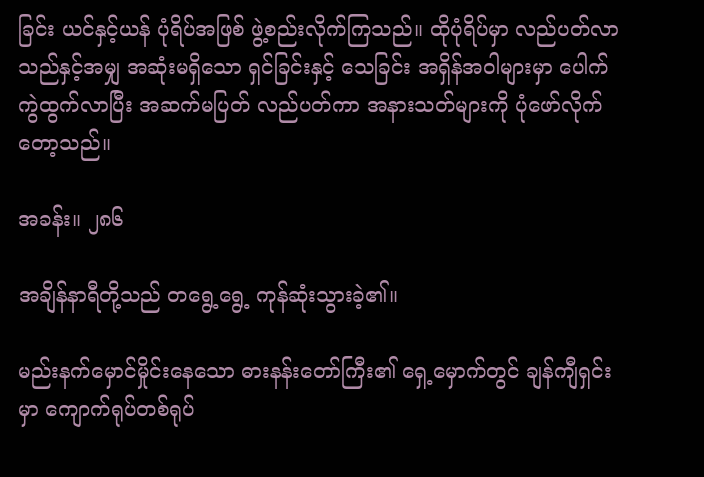ခြင်း ယင်နှင့်ယန် ပုံရိပ်အဖြစ် ဖွဲ့စည်းလိုက်ကြသည်။ ထိုပုံရိပ်မှာ လည်ပတ်လာသည်နှင့်အမျှ အဆုံးမရှိသော ရှင်ခြင်းနှင့် သေခြင်း အရှိန်အဝါများမှာ ပေါက်ကွဲထွက်လာပြီး အဆက်မပြတ် လည်ပတ်ကာ အနားသတ်များကို ပုံဖော်လိုက်တော့သည်။

အခန်း။ ၂၈၆

အချိန်နာရီတို့သည် တရွေ့ရွေ့ ကုန်ဆုံးသွားခဲ့၏။

မည်းနက်မှောင်မှိုင်းနေသော ဓားနန်းတော်ကြီး၏ ရှေ့မှောက်တွင် ချန်ကျီရှင်းမှာ ကျောက်ရုပ်တစ်ရုပ်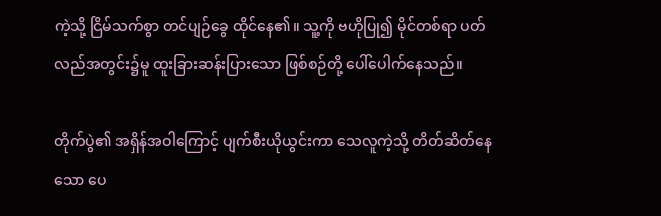ကဲ့သို့ ငြိမ်သက်စွာ တင်ပျဉ်ခွေ ထိုင်နေ၏။ သူ့ကို ဗဟိုပြု၍ မိုင်တစ်ရာ ပတ်လည်အတွင်း၌မူ ထူးခြားဆန်းပြားသော ဖြစ်စဉ်တို့ ပေါ်ပေါက်နေသည်။

တိုက်ပွဲ၏ အရှိန်အဝါကြောင့် ပျက်စီးယိုယွင်းကာ သေလူကဲ့သို့ တိတ်ဆိတ်နေသော ပေ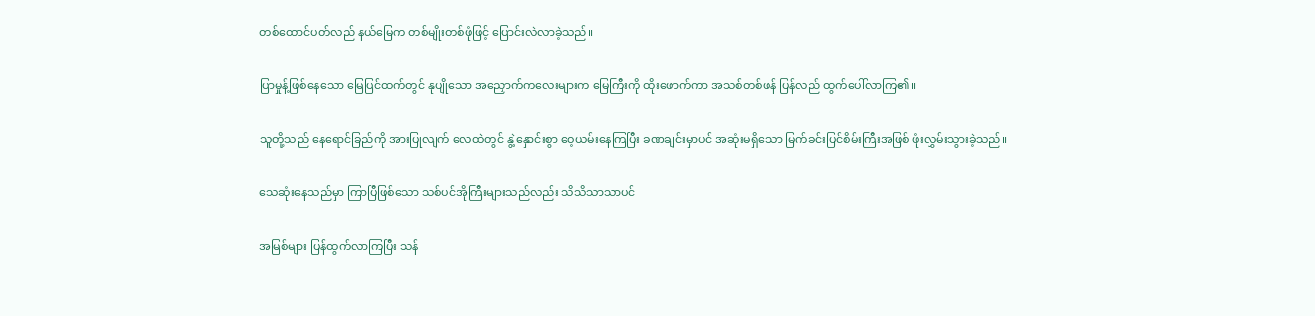တစ်ထောင်ပတ်လည် နယ်မြေက တစ်မျိုးတစ်ဖုံဖြင့် ပြောင်းလဲလာခဲ့သည်။

ပြာမှုန့်ဖြစ်နေသော မြေပြင်ထက်တွင် နုပျိုသော အညှောက်ကလေးများက မြေကြီးကို ထိုးဖောက်ကာ အသစ်တစ်ဖန် ပြန်လည် ထွက်ပေါ်လာကြ၏။

သူတို့သည် နေရောင်ခြည်ကို အားပြုလျက် လေထဲတွင် နွဲ့နှောင်းစွာ ဝေ့ယမ်းနေကြပြီး ခဏချင်းမှာပင် အဆုံးမရှိသော မြက်ခင်းပြင်စိမ်းကြီးအဖြစ် ဖုံးလွှမ်းသွားခဲ့သည်။

သေဆုံးနေသည်မှာ ကြာပြီဖြစ်သော သစ်ပင်အိုကြီးများသည်လည်း သိသိသာသာပင်

အမြစ်များ ပြန်ထွက်လာကြပြီး သန်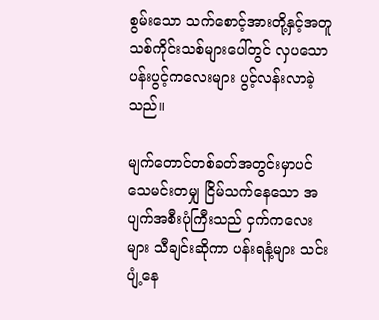စွမ်းသော သက်စောင့်အားတို့နှင့်အတူ သစ်ကိုင်းသစ်များပေါ်တွင် လှပသော ပန်းပွင့်ကလေးများ ပွင့်လန်းလာခဲ့သည်။

မျက်တောင်တစ်ခတ်အတွင်းမှာပင် သေမင်းတမျှ ငြိမ်သက်နေသော အပျက်အစီးပုံကြီးသည် ငှက်ကလေးများ သီချင်းဆိုကာ ပန်းရနံ့များ သင်းပျံ့နေ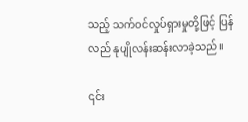သည့် သက်ဝင်လှုပ်ရှားမှုတို့ဖြင့် ပြန်လည် နုပျိုလန်းဆန်းလာခဲ့သည်။

၎င်း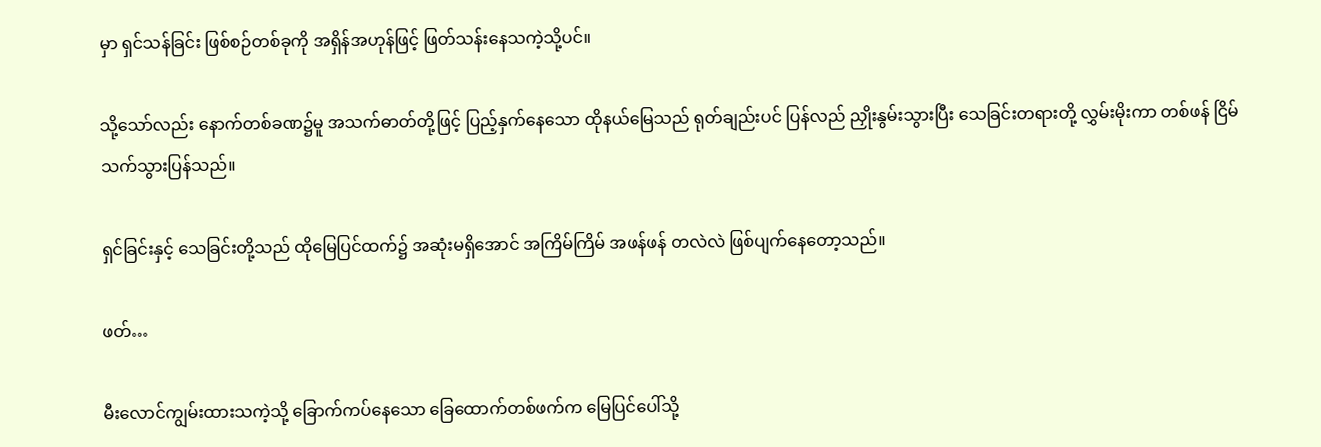မှာ ရှင်သန်ခြင်း ဖြစ်စဉ်တစ်ခုကို အရှိန်အဟုန်ဖြင့် ဖြတ်သန်းနေသကဲ့သို့ပင်။

သို့သော်လည်း နောက်တစ်ခဏ၌မူ အသက်ဓာတ်တို့ဖြင့် ပြည့်နှက်နေသော ထိုနယ်မြေသည် ရုတ်ချည်းပင် ပြန်လည် ညှိုးနွမ်းသွားပြီး သေခြင်းတရားတို့ လွှမ်းမိုးကာ တစ်ဖန် ငြိမ်သက်သွားပြန်သည်။

ရှင်ခြင်းနှင့် သေခြင်းတို့သည် ထိုမြေပြင်ထက်၌ အဆုံးမရှိအောင် အကြိမ်ကြိမ် အဖန်ဖန် တလဲလဲ ဖြစ်ပျက်နေတော့သည်။

ဖတ်…

မီးလောင်ကျွမ်းထားသကဲ့သို့ ခြောက်ကပ်နေသော ခြေထောက်တစ်ဖက်က မြေပြင်ပေါ်သို့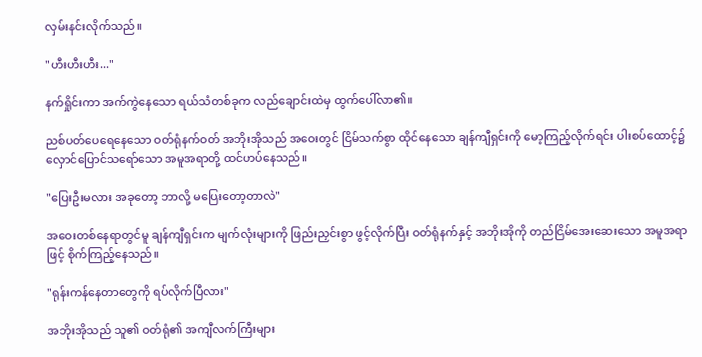လှမ်းနင်းလိုက်သည်။

"ဟီးဟီးဟီး..."

နက်ရှိုင်းကာ အက်ကွဲနေသော ရယ်သံတစ်ခုက လည်ချောင်းထဲမှ ထွက်ပေါ်လာ၏။

ညစ်ပတ်ပေရေနေသော ဝတ်ရုံနက်ဝတ် အဘိုးအိုသည် အဝေးတွင် ငြိမ်သက်စွာ ထိုင်နေသော ချန်ကျီရှင်းကို မော့ကြည့်လိုက်ရင်း ပါးစပ်ထောင့်၌ လှောင်ပြောင်သရော်သော အမူအရာတို့ ထင်ဟပ်နေသည်။

"ပြေးဦးမလား အခုတော့ ဘာလို့ မပြေးတော့တာလဲ"

အဝေးတစ်နေရာတွင်မူ ချန်ကျီရှင်းက မျက်လုံးများကို ဖြည်းညှင်းစွာ ဖွင့်လိုက်ပြီး ဝတ်ရုံနက်နှင့် အဘိုးအိုကို တည်ငြိမ်အေးဆေးသော အမူအရာဖြင့် စိုက်ကြည့်နေသည်။

"ရုန်းကန်နေတာတွေကို ရပ်လိုက်ပြီလား"

အဘိုးအိုသည် သူ၏ ဝတ်ရုံ၏ အကျီလက်ကြီးများ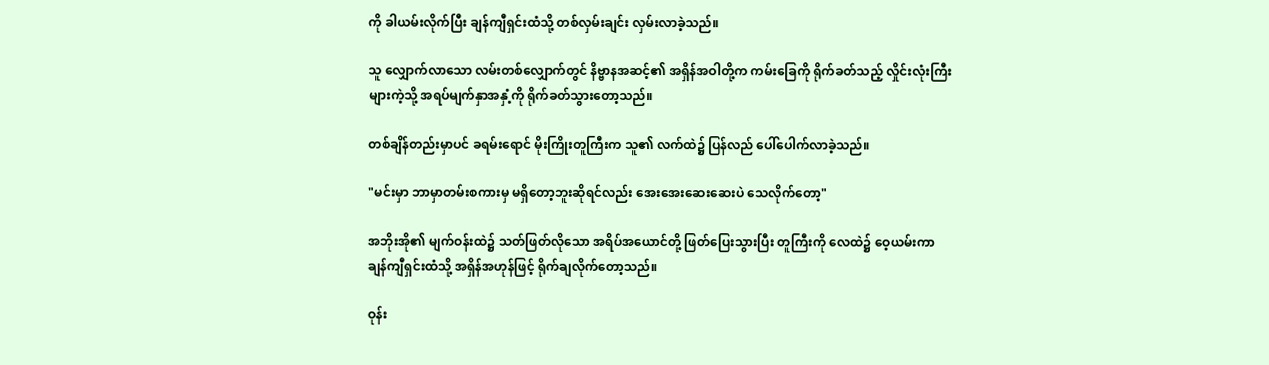ကို ခါယမ်းလိုက်ပြီး ချန်ကျီရှင်းထံသို့ တစ်လှမ်းချင်း လှမ်းလာခဲ့သည်။

သူ လျှောက်လာသော လမ်းတစ်လျှောက်တွင် နိဗ္ဗာနအဆင့်၏ အရှိန်အဝါတို့က ကမ်းခြေကို ရိုက်ခတ်သည့် လှိုင်းလုံးကြီးများကဲ့သို့ အရပ်မျက်နှာအနှံ့ကို ရိုက်ခတ်သွားတော့သည်။

တစ်ချိန်တည်းမှာပင် ခရမ်းရောင် မိုးကြိုးတူကြီးက သူ၏ လက်ထဲ၌ ပြန်လည် ပေါ်ပေါက်လာခဲ့သည်။

"မင်းမှာ ဘာမှာတမ်းစကားမှ မရှိတော့ဘူးဆိုရင်လည်း အေးအေးဆေးဆေးပဲ သေလိုက်တော့"

အဘိုးအို၏ မျက်ဝန်းထဲ၌ သတ်ဖြတ်လိုသော အရိပ်အယောင်တို့ ဖြတ်ပြေးသွားပြီး တူကြီးကို လေထဲ၌ ဝေ့ယမ်းကာ ချန်ကျီရှင်းထံသို့ အရှိန်အဟုန်ဖြင့် ရိုက်ချလိုက်တော့သည်။

ဝုန်း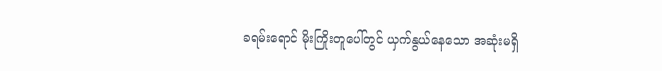ခရမ်းရောင် မိုးကြိုးတူပေါ်တွင် ယှက်နွယ်နေသော အဆုံးမရှိ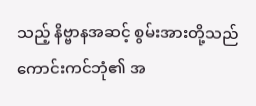သည့် နိဗ္ဗာနအဆင့် စွမ်းအားတို့သည် ကောင်းကင်ဘုံ၏ အ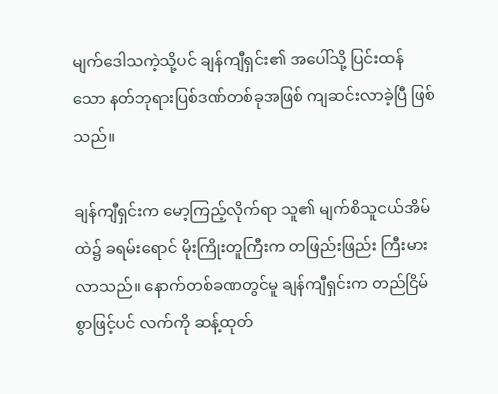မျက်ဒေါသကဲ့သို့ပင် ချန်ကျီရှင်း၏ အပေါ်သို့ ပြင်းထန်သော နတ်ဘုရားပြစ်ဒဏ်တစ်ခုအဖြစ် ကျဆင်းလာခဲ့ပြီ ဖြစ်သည်။

ချန်ကျီရှင်းက မော့ကြည့်လိုက်ရာ သူ၏ မျက်စိသူငယ်အိမ်ထဲ၌ ခရမ်းရောင် မိုးကြိုးတူကြီးက တဖြည်းဖြည်း ကြီးမားလာသည်။ နောက်တစ်ခဏတွင်မူ ချန်ကျီရှင်းက တည်ငြိမ်စွာဖြင့်ပင် လက်ကို ဆန့်ထုတ်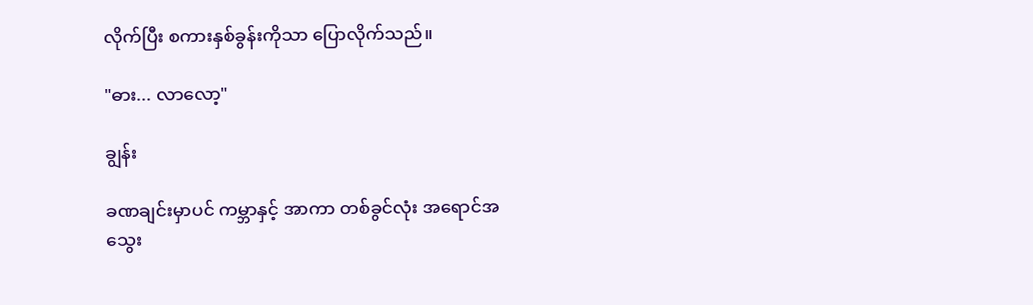လိုက်ပြီး စကားနှစ်ခွန်းကိုသာ ပြောလိုက်သည်။

"ဓား... လာလော့"

ချွန်း

ခဏချင်းမှာပင် ကမ္ဘာနှင့် အာကာ တစ်ခွင်လုံး အရောင်အသွေး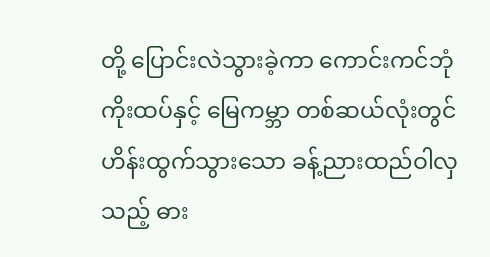တို့ ပြောင်းလဲသွားခဲ့ကာ ကောင်းကင်ဘုံ ကိုးထပ်နှင့် မြေကမ္ဘာ တစ်ဆယ်လုံးတွင် ဟိန်းထွက်သွားသော ခန့်ညားထည်ဝါလှသည့် ဓား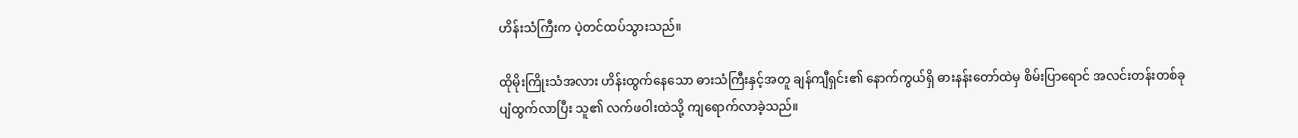ဟိန်းသံကြီးက ပဲ့တင်ထပ်သွားသည်။

ထိုမိုးကြိုးသံအလား ဟိန်းထွက်နေသော ဓားသံကြီးနှင့်အတူ ချန်ကျီရှင်း၏ နောက်ကွယ်ရှိ ဓားနန်းတော်ထဲမှ စိမ်းပြာရောင် အလင်းတန်းတစ်ခု ပျံထွက်လာပြီး သူ၏ လက်ဖဝါးထဲသို့ ကျရောက်လာခဲ့သည်။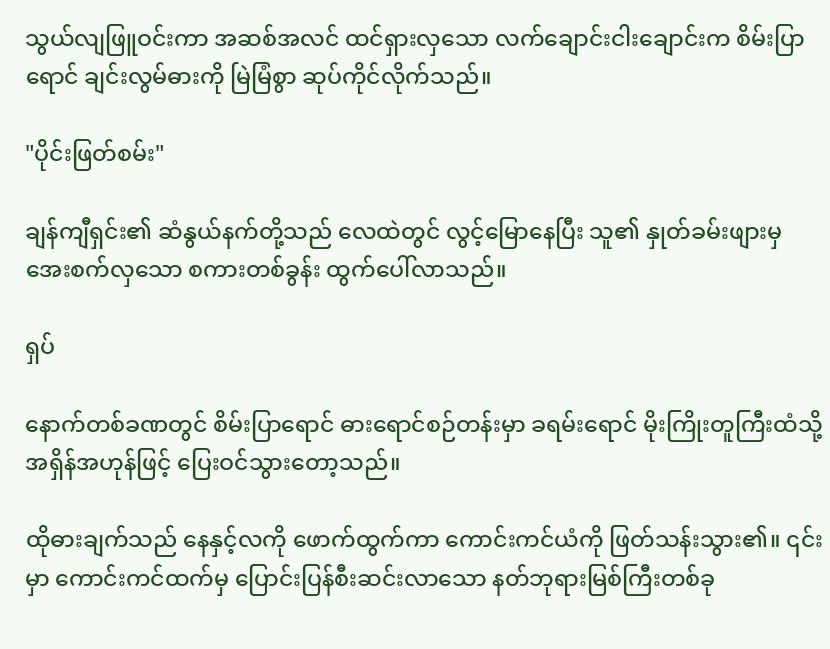သွယ်လျဖြူဝင်းကာ အဆစ်အလင် ထင်ရှားလှသော လက်ချောင်းငါးချောင်းက စိမ်းပြာရောင် ချင်းလွမ်ဓားကို မြဲမြံစွာ ဆုပ်ကိုင်လိုက်သည်။

"ပိုင်းဖြတ်စမ်း"

ချန်ကျီရှင်း၏ ဆံနွယ်နက်တို့သည် လေထဲတွင် လွင့်မြောနေပြီး သူ၏ နှုတ်ခမ်းဖျားမှ အေးစက်လှသော စကားတစ်ခွန်း ထွက်ပေါ်လာသည်။

ရှပ်

နောက်တစ်ခဏတွင် စိမ်းပြာရောင် ဓားရောင်စဉ်တန်းမှာ ခရမ်းရောင် မိုးကြိုးတူကြီးထံသို့ အရှိန်အဟုန်ဖြင့် ပြေးဝင်သွားတော့သည်။

ထိုဓားချက်သည် နေနှင့်လကို ဖောက်ထွက်ကာ ကောင်းကင်ယံကို ဖြတ်သန်းသွား၏။ ၎င်းမှာ ကောင်းကင်ထက်မှ ပြောင်းပြန်စီးဆင်းလာသော နတ်ဘုရားမြစ်ကြီးတစ်ခု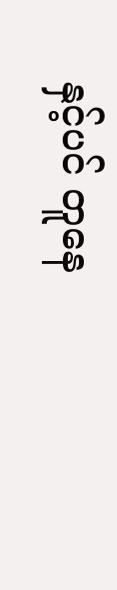နှင့်ပင် တူနေ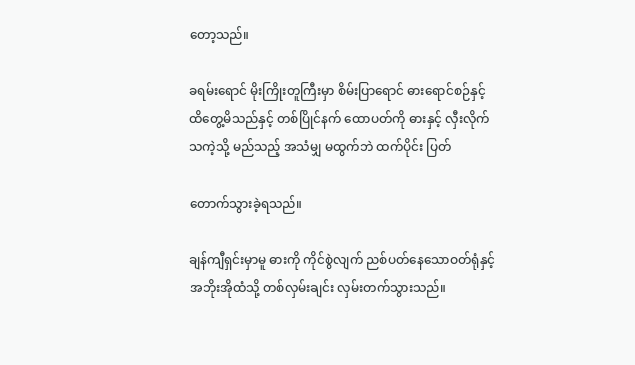တော့သည်။

ခရမ်းရောင် မိုးကြိုးတူကြီးမှာ စိမ်းပြာရောင် ဓားရောင်စဉ်နှင့် ထိတွေ့မိသည်နှင့် တစ်ပြိုင်နက် ထောပတ်ကို ဓားနှင့် လှီးလိုက်သကဲ့သို့ မည်သည့် အသံမျှ မထွက်ဘဲ ထက်ပိုင်း ပြတ်

တောက်သွားခဲ့ရသည်။

ချန်ကျီရှင်းမှာမူ ဓားကို ကိုင်စွဲလျက် ညစ်ပတ်နေသောဝတ်ရုံနှင့်အဘိုးအိုထံသို့ တစ်လှမ်းချင်း လှမ်းတက်သွားသည်။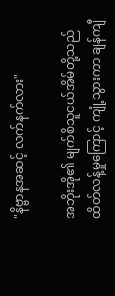"နိဗ္ဗာနအဆင့် လက်နက်လား"

အဘိုးအို၏ မျက်စိသူငယ်အိမ်တို့သည် ထိတ်လန့်မှုကြောင့် ကျုံ့သွားကာ ချန်ကျီ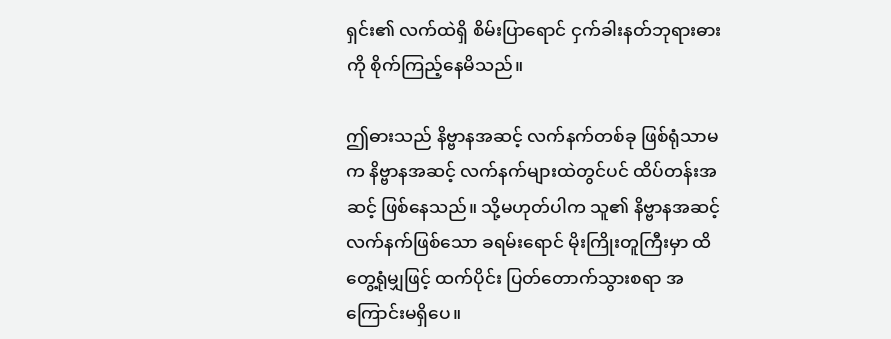ရှင်း၏ လက်ထဲရှိ စိမ်းပြာရောင် ငှက်ခါးနတ်ဘုရားဓားကို စိုက်ကြည့်နေမိသည်။

ဤဓားသည် နိဗ္ဗာနအဆင့် လက်နက်တစ်ခု ဖြစ်ရုံသာမက နိဗ္ဗာနအဆင့် လက်နက်များထဲတွင်ပင် ထိပ်တန်းအဆင့် ဖြစ်နေသည်။ သို့မဟုတ်ပါက သူ၏ နိဗ္ဗာနအဆင့် လက်နက်ဖြစ်သော ခရမ်းရောင် မိုးကြိုးတူကြီးမှာ ထိတွေ့ရုံမျှဖြင့် ထက်ပိုင်း ပြတ်တောက်သွားစရာ အကြောင်းမရှိပေ။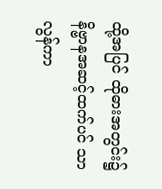ထို့အပြင် ထိုဓားအတွင်း၌ နိဗ္ဗာနအဆင့်ထက်ပင် သာလွန်ကာ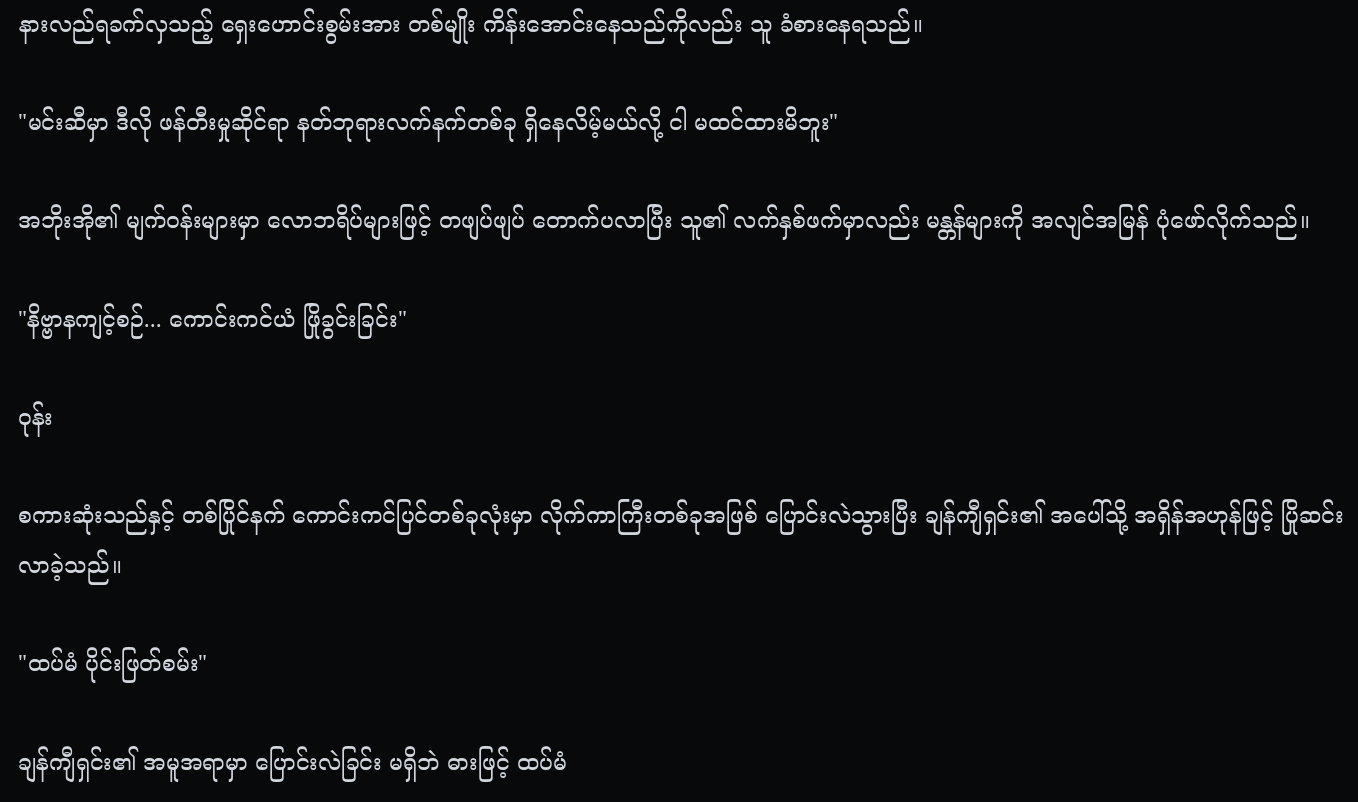နားလည်ရခက်လှသည့် ရှေးဟောင်းစွမ်းအား တစ်မျိုး ကိန်းအောင်းနေသည်ကိုလည်း သူ ခံစားနေရသည်။

"မင်းဆီမှာ ဒီလို ဖန်တီးမှုဆိုင်ရာ နတ်ဘုရားလက်နက်တစ်ခု ရှိနေလိမ့်မယ်လို့ ငါ မထင်ထားမိဘူး"

အဘိုးအို၏ မျက်ဝန်းများမှာ လောဘရိပ်များဖြင့် တဖျပ်ဖျပ် တောက်ပလာပြီး သူ၏ လက်နှစ်ဖက်မှာလည်း မန္တန်များကို အလျင်အမြန် ပုံဖော်လိုက်သည်။

"နိဗ္ဗာနကျင့်စဉ်... ကောင်းကင်ယံ ဖြိုခွင်းခြင်း"

ဝုန်း

စကားဆုံးသည်နှင့် တစ်ပြိုင်နက် ကောင်းကင်ပြင်တစ်ခုလုံးမှာ လိုက်ကာကြီးတစ်ခုအဖြစ် ပြောင်းလဲသွားပြီး ချန်ကျီရှင်း၏ အပေါ်သို့ အရှိန်အဟုန်ဖြင့် ပြိုဆင်းလာခဲ့သည်။

"ထပ်မံ ပိုင်းဖြတ်စမ်း"

ချန်ကျီရှင်း၏ အမူအရာမှာ ပြောင်းလဲခြင်း မရှိဘဲ ဓားဖြင့် ထပ်မံ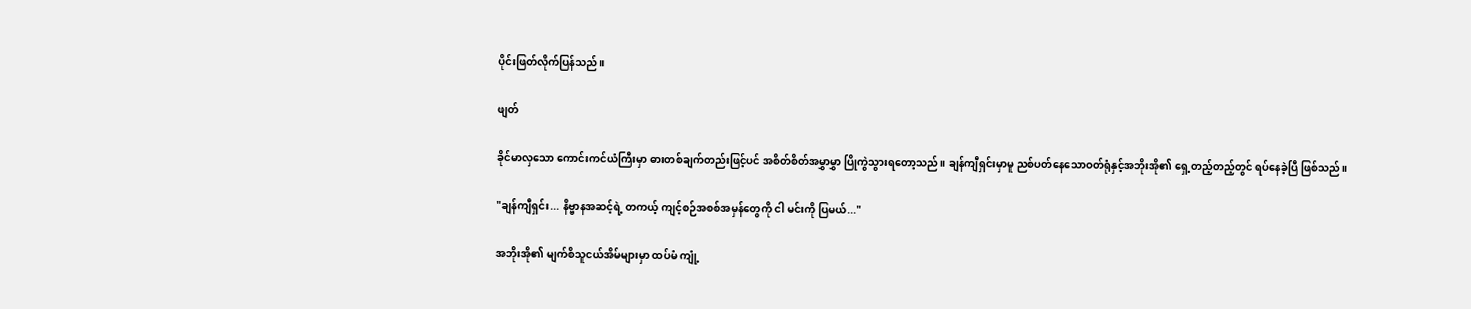ပိုင်းဖြတ်လိုက်ပြန်သည်။

ဖျတ်

ခိုင်မာလှသော ကောင်းကင်ယံကြီးမှာ ဓားတစ်ချက်တည်းဖြင့်ပင် အစိတ်စိတ်အမွှာမွှာ ပြိုကွဲသွားရတော့သည်။ ချန်ကျီရှင်းမှာမူ ညစ်ပတ်နေသောဝတ်ရုံနှင့်အဘိုးအို၏ ရှေ့တည့်တည့်တွင် ရပ်နေခဲ့ပြီ ဖြစ်သည်။

"ချန်ကျီရှင်း... နိဗ္ဗာနအဆင့်ရဲ့ တကယ့် ကျင့်စဉ်အစစ်အမှန်တွေကို ငါ မင်းကို ပြမယ်..."

အဘိုးအို၏ မျက်စိသူငယ်အိမ်များမှာ ထပ်မံ ကျုံ့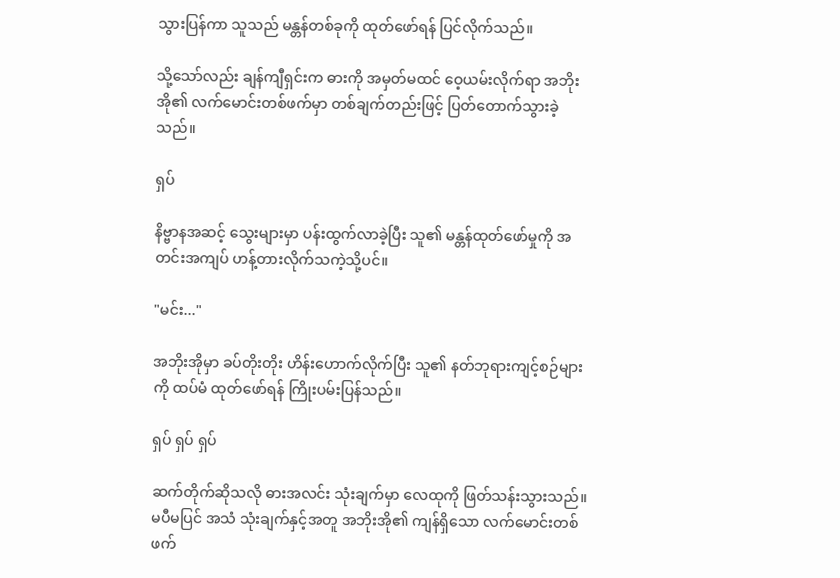သွားပြန်ကာ သူသည် မန္တန်တစ်ခုကို ထုတ်ဖော်ရန် ပြင်လိုက်သည်။

သို့သော်လည်း ချန်ကျီရှင်းက ဓားကို အမှတ်မထင် ဝေ့ယမ်းလိုက်ရာ အဘိုးအို၏ လက်မောင်းတစ်ဖက်မှာ တစ်ချက်တည်းဖြင့် ပြတ်တောက်သွားခဲ့သည်။

ရှပ်

နိဗ္ဗာနအဆင့် သွေးများမှာ ပန်းထွက်လာခဲ့ပြီး သူ၏ မန္တန်ထုတ်ဖော်မှုကို အတင်းအကျပ် ဟန့်တားလိုက်သကဲ့သို့ပင်။

"မင်း..."

အဘိုးအိုမှာ ခပ်တိုးတိုး ဟိန်းဟောက်လိုက်ပြီး သူ၏ နတ်ဘုရားကျင့်စဉ်များကို ထပ်မံ ထုတ်ဖော်ရန် ကြိုးပမ်းပြန်သည်။

ရှပ် ရှပ် ရှပ်

ဆက်တိုက်ဆိုသလို ဓားအလင်း သုံးချက်မှာ လေထုကို ဖြတ်သန်းသွားသည်။ မပီမပြင် အသံ သုံးချက်နှင့်အတူ အဘိုးအို၏ ကျန်ရှိသော လက်မောင်းတစ်ဖက်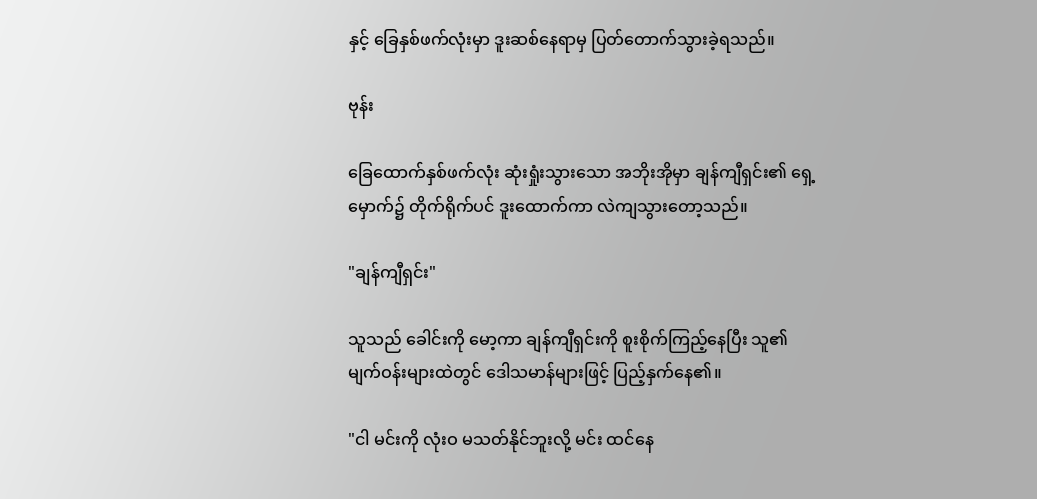နှင့် ခြေနှစ်ဖက်လုံးမှာ ဒူးဆစ်နေရာမှ ပြတ်တောက်သွားခဲ့ရသည်။

ဗုန်း

ခြေထောက်နှစ်ဖက်လုံး ဆုံးရှုံးသွားသော အဘိုးအိုမှာ ချန်ကျီရှင်း၏ ရှေ့မှောက်၌ တိုက်ရိုက်ပင် ဒူးထောက်ကာ လဲကျသွားတော့သည်။

"ချန်ကျီရှင်း"

သူသည် ခေါင်းကို မော့ကာ ချန်ကျီရှင်းကို စူးစိုက်ကြည့်နေပြီး သူ၏ မျက်ဝန်းများထဲတွင် ဒေါသမာန်များဖြင့် ပြည့်နှက်နေ၏။

"ငါ မင်းကို လုံးဝ မသတ်နိုင်ဘူးလို့ မင်း ထင်နေ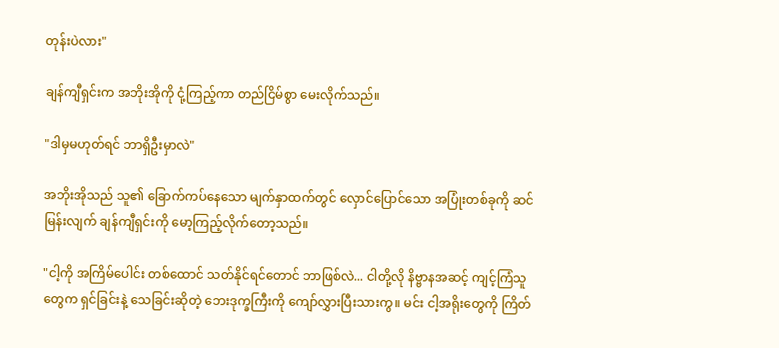တုန်းပဲလား"

ချန်ကျီရှင်းက အဘိုးအိုကို ငုံ့ကြည့်ကာ တည်ငြိမ်စွာ မေးလိုက်သည်။

"ဒါမှမဟုတ်ရင် ဘာရှိဦးမှာလဲ"

အဘိုးအိုသည် သူ၏ ခြောက်ကပ်နေသော မျက်နှာထက်တွင် လှောင်ပြောင်သော အပြုံးတစ်ခုကို ဆင်မြန်းလျက် ချန်ကျီရှင်းကို မော့ကြည့်လိုက်တော့သည်။

"ငါ့ကို အကြိမ်ပေါင်း တစ်ထောင် သတ်နိုင်ရင်တောင် ဘာဖြစ်လဲ... ငါတို့လို နိဗ္ဗာနအဆင့် ကျင့်ကြံသူတွေက ရှင်ခြင်းနဲ့ သေခြင်းဆိုတဲ့ ဘေးဒုက္ခကြီးကို ကျော်လွှားပြီးသားကွ။ မင်း ငါ့အရိုးတွေကို ကြိတ်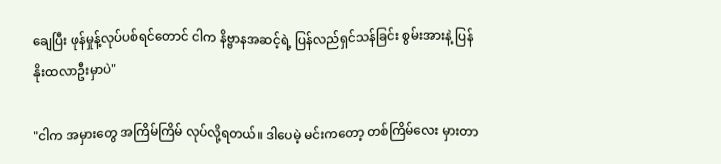ချေပြီး ဖုန်မှုန့်လုပ်ပစ်ရင်တောင် ငါက နိဗ္ဗာနအဆင့်ရဲ့ ပြန်လည်ရှင်သန်ခြင်း စွမ်းအားနဲ့ ပြန်နိုးထလာဦးမှာပဲ"

"ငါက အမှားတွေ အကြိမ်ကြိမ် လုပ်လို့ရတယ်။ ဒါပေမဲ့ မင်းကတော့ တစ်ကြိမ်လေး မှားတာ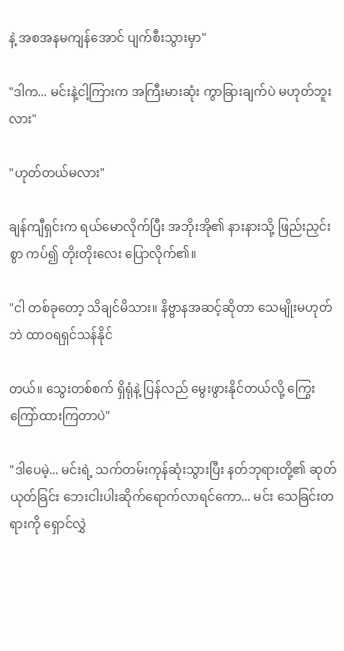နဲ့ အစအနမကျန်အောင် ပျက်စီးသွားမှာ"

"ဒါက... မင်းနဲ့ငါ့ကြားက အကြီးမားဆုံး ကွာခြားချက်ပဲ မဟုတ်ဘူးလား"

"ဟုတ်တယ်မလား"

ချန်ကျီရှင်းက ရယ်မောလိုက်ပြီး အဘိုးအို၏ နားနားသို့ ဖြည်းညှင်းစွာ ကပ်၍ တိုးတိုးလေး ပြောလိုက်၏။

"ငါ တစ်ခုတော့ သိချင်မိသား။ နိဗ္ဗာနအဆင့်ဆိုတာ သေမျိုးမဟုတ်ဘဲ ထာဝရရှင်သန်နိုင်

တယ်။ သွေးတစ်စက် ရှိရုံနဲ့ ပြန်လည် မွေးဖွားနိုင်တယ်လို့ ကြွေးကြော်ထားကြတာပဲ"

"ဒါပေမဲ့... မင်းရဲ့ သက်တမ်းကုန်ဆုံးသွားပြီး နတ်ဘုရားတို့၏ ဆုတ်ယုတ်ခြင်း ဘေးငါးပါးဆိုက်ရောက်လာရင်ကော... မင်း သေခြင်းတရားကို ရှောင်လွှဲ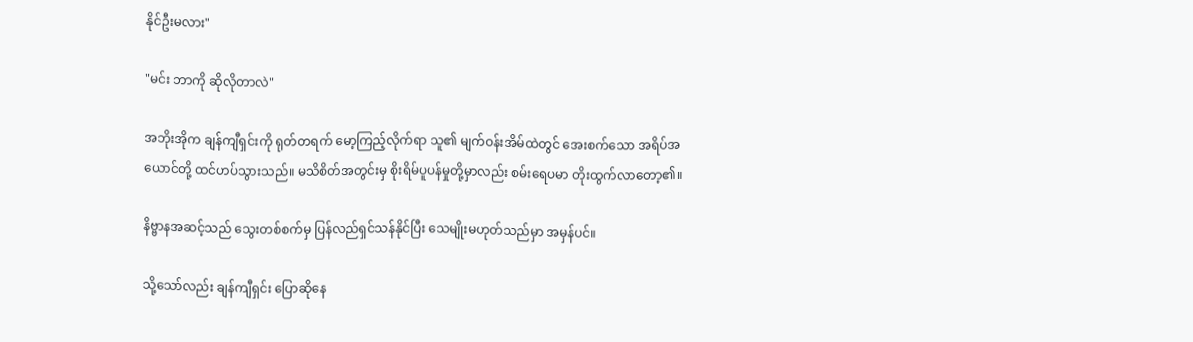နိုင်ဦးမလား"

"မင်း ဘာကို ဆိုလိုတာလဲ"

အဘိုးအိုက ချန်ကျီရှင်းကို ရုတ်တရက် မော့ကြည့်လိုက်ရာ သူ၏ မျက်ဝန်းအိမ်ထဲတွင် အေးစက်သော အရိပ်အယောင်တို့ ထင်ဟပ်သွားသည်။ မသိစိတ်အတွင်းမှ စိုးရိမ်ပူပန်မှုတို့မှာလည်း စမ်းရေပမာ တိုးထွက်လာတော့၏။

နိဗ္ဗာနအဆင့်သည် သွေးတစ်စက်မှ ပြန်လည်ရှင်သန်နိုင်ပြီး သေမျိုးမဟုတ်သည်မှာ အမှန်ပင်။

သို့သော်လည်း ချန်ကျီရှင်း ပြောဆိုနေ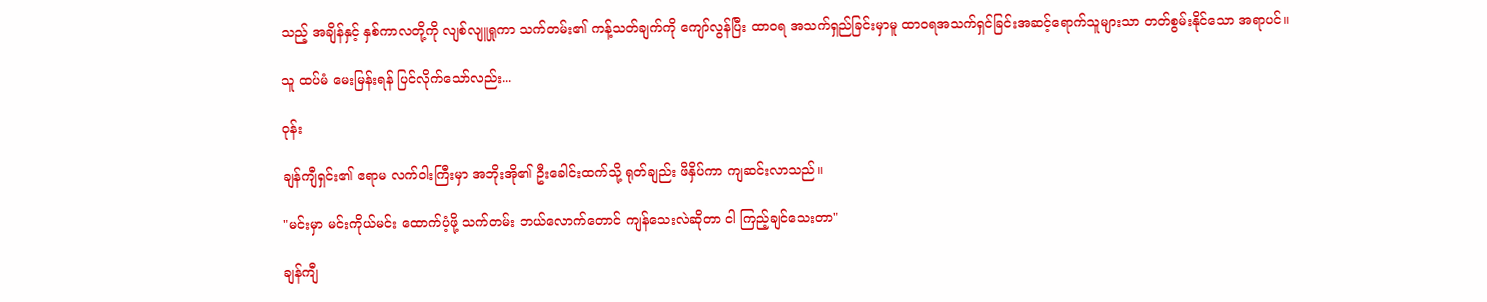သည့် အချိန်နှင့် နှစ်ကာလတို့ကို လျစ်လျူရှုကာ သက်တမ်း၏ ကန့်သတ်ချက်ကို ကျော်လွန်ပြီး ထာဝရ အသက်ရှည်ခြင်းမှာမူ ထာဝရအသက်ရှင်ခြင်းအဆင့်ရောက်သူများသာ တတ်စွမ်းနိုင်သော အရာပင်။

သူ ထပ်မံ မေးမြန်းရန် ပြင်လိုက်သော်လည်း...

ဝုန်း

ချန်ကျီရှင်း၏ ဧရာမ လက်ဝါးကြီးမှာ အဘိုးအို၏ ဦးခေါင်းထက်သို့ ရုတ်ချည်း ဖိနှိပ်ကာ ကျဆင်းလာသည်။

"မင်းမှာ မင်းကိုယ်မင်း ထောက်ပံ့ဖို့ သက်တမ်း ဘယ်လောက်တောင် ကျန်သေးလဲဆိုတာ ငါ ကြည့်ချင်သေးတာ"

ချန်ကျီ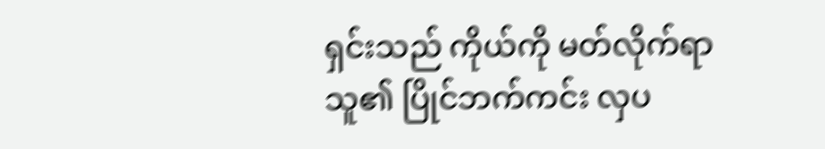ရှင်းသည် ကိုယ်ကို မတ်လိုက်ရာ သူ၏ ပြိုင်ဘက်ကင်း လှပ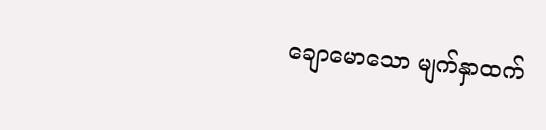ချောမောသော မျက်နှာထက်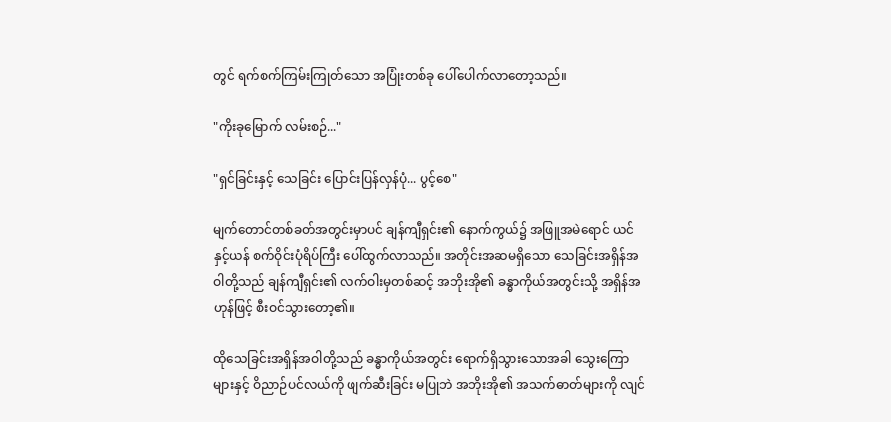တွင် ရက်စက်ကြမ်းကြုတ်သော အပြုံးတစ်ခု ပေါ်ပေါက်လာတော့သည်။

"ကိုးခုမြောက် လမ်းစဉ်..."

"ရှင်ခြင်းနှင့် သေခြင်း ပြောင်းပြန်လှန်ပုံ... ပွင့်စေ"

မျက်တောင်တစ်ခတ်အတွင်းမှာပင် ချန်ကျီရှင်း၏ နောက်ကွယ်၌ အဖြူအမဲရောင် ယင်နှင့်ယန် စက်ဝိုင်းပုံရိပ်ကြီး ပေါ်ထွက်လာသည်။ အတိုင်းအဆမရှိသော သေခြင်းအရှိန်အဝါတို့သည် ချန်ကျီရှင်း၏ လက်ဝါးမှတစ်ဆင့် အဘိုးအို၏ ခန္ဓာကိုယ်အတွင်းသို့ အရှိန်အဟုန်ဖြင့် စီးဝင်သွားတော့၏။

ထိုသေခြင်းအရှိန်အဝါတို့သည် ခန္ဓာကိုယ်အတွင်း ရောက်ရှိသွားသောအခါ သွေးကြောများနှင့် ဝိညာဉ်ပင်လယ်ကို ဖျက်ဆီးခြင်း မပြုဘဲ အဘိုးအို၏ အသက်ဓာတ်များကို လျင်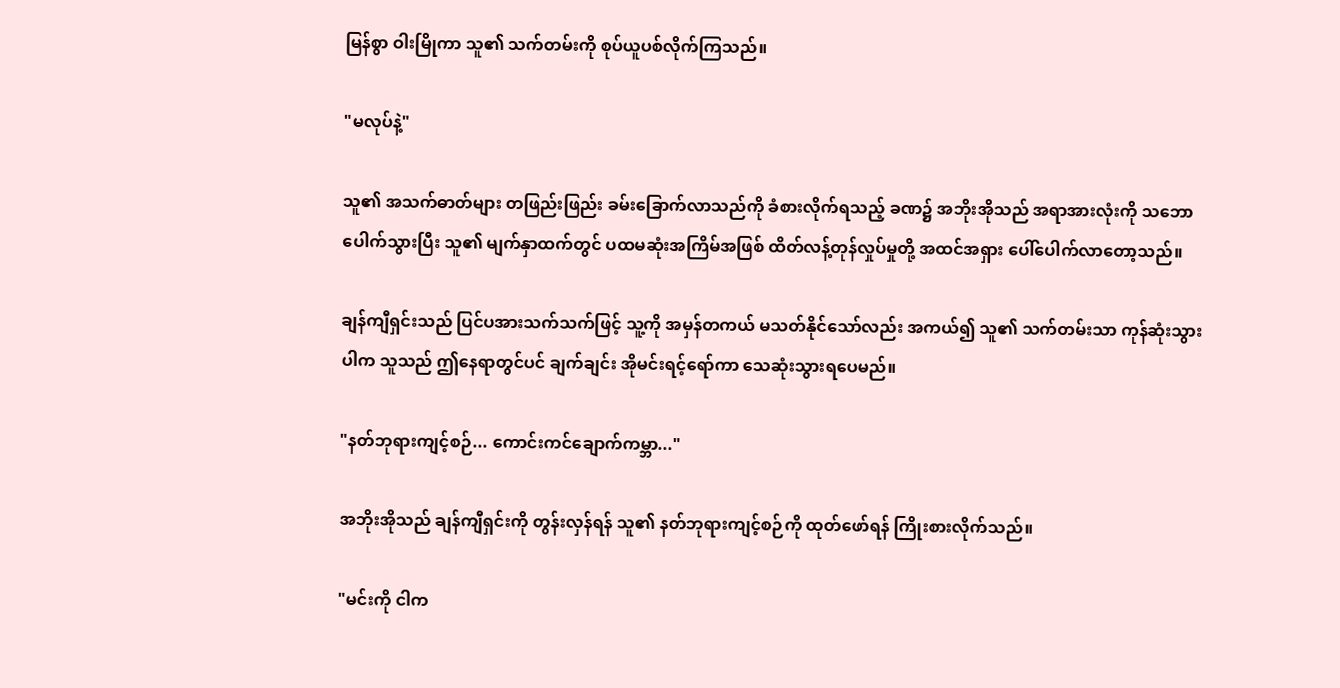မြန်စွာ ဝါးမြိုကာ သူ၏ သက်တမ်းကို စုပ်ယူပစ်လိုက်ကြသည်။

"မလုပ်နဲ့"

သူ၏ အသက်ဓာတ်များ တဖြည်းဖြည်း ခမ်းခြောက်လာသည်ကို ခံစားလိုက်ရသည့် ခဏ၌ အဘိုးအိုသည် အရာအားလုံးကို သဘောပေါက်သွားပြီး သူ၏ မျက်နှာထက်တွင် ပထမဆုံးအကြိမ်အဖြစ် ထိတ်လန့်တုန်လှုပ်မှုတို့ အထင်အရှား ပေါ်ပေါက်လာတော့သည်။

ချန်ကျီရှင်းသည် ပြင်ပအားသက်သက်ဖြင့် သူ့ကို အမှန်တကယ် မသတ်နိုင်သော်လည်း အကယ်၍ သူ၏ သက်တမ်းသာ ကုန်ဆုံးသွားပါက သူသည် ဤနေရာတွင်ပင် ချက်ချင်း အိုမင်းရင့်ရော်ကာ သေဆုံးသွားရပေမည်။

"နတ်ဘုရားကျင့်စဉ်... ကောင်းကင်ချောက်ကမ္ဘာ..."

အဘိုးအိုသည် ချန်ကျီရှင်းကို တွန်းလှန်ရန် သူ၏ နတ်ဘုရားကျင့်စဉ်ကို ထုတ်ဖော်ရန် ကြိုးစားလိုက်သည်။

"မင်းကို ငါက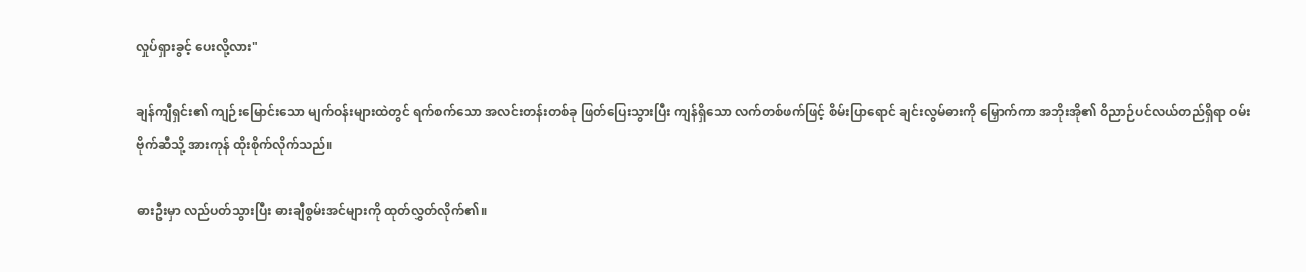လှုပ်ရှားခွင့် ပေးလို့လား"

ချန်ကျီရှင်း၏ ကျဉ်းမြောင်းသော မျက်ဝန်းများထဲတွင် ရက်စက်သော အလင်းတန်းတစ်ခု ဖြတ်ပြေးသွားပြီး ကျန်ရှိသော လက်တစ်ဖက်ဖြင့် စိမ်းပြာရောင် ချင်းလွမ်ဓားကို မြှောက်ကာ အဘိုးအို၏ ဝိညာဉ်ပင်လယ်တည်ရှိရာ ဝမ်းဗိုက်ဆီသို့ အားကုန် ထိုးစိုက်လိုက်သည်။

ဓားဦးမှာ လည်ပတ်သွားပြီး ဓားချီစွမ်းအင်များကို ထုတ်လွှတ်လိုက်၏။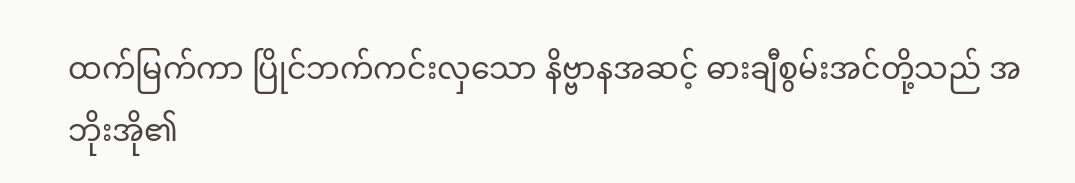ထက်မြက်ကာ ပြိုင်ဘက်ကင်းလှသော နိဗ္ဗာနအဆင့် ဓားချီစွမ်းအင်တို့သည် အဘိုးအို၏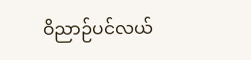ဝိညာဉ်ပင်လယ်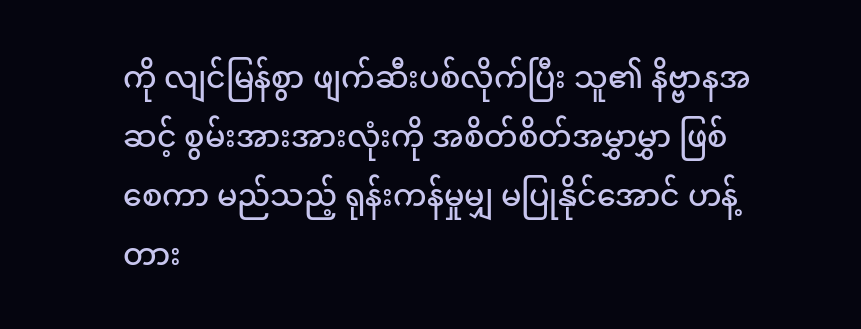ကို လျင်မြန်စွာ ဖျက်ဆီးပစ်လိုက်ပြီး သူ၏ နိဗ္ဗာနအဆင့် စွမ်းအားအားလုံးကို အစိတ်စိတ်အမွှာမွှာ ဖြစ်စေကာ မည်သည့် ရုန်းကန်မှုမျှ မပြုနိုင်အောင် ဟန့်တား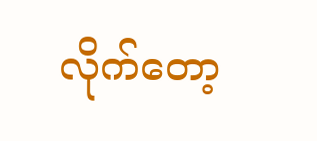လိုက်တော့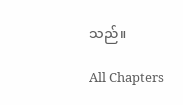သည်။

All Chapters